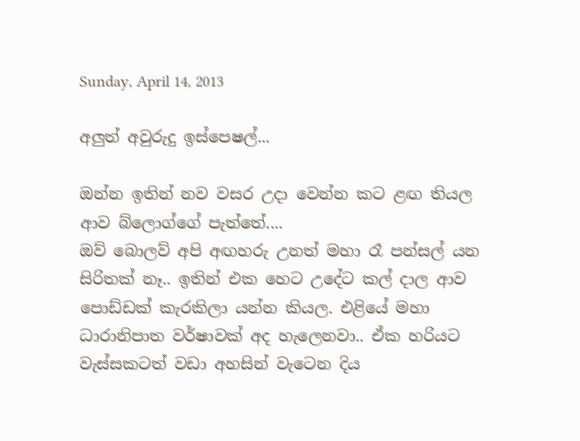Sunday, April 14, 2013

අලුත් අවුරුදු ඉස්පෙෂල්...

ඔන්න ඉතින් නව වසර උදා වෙන්න කට ළඟ තියල ආව බ්ලොග්ගේ පැත්තේ....
ඔව් බොලව් අපි අඟහරු උනත් මහා රෑ පන්සල් යන සිරිතක් නෑ.. ඉතින් එක හෙට උදේට කල් දාල ආව පොඩ්ඩක් කැරකිලා යන්න කියල. එළියේ මහා ධාරානිපාත වර්ෂාවක් අද හැලෙනවා.. ඒක හරියට වැස්සකටත් වඩා අහසින් වැටෙන දිය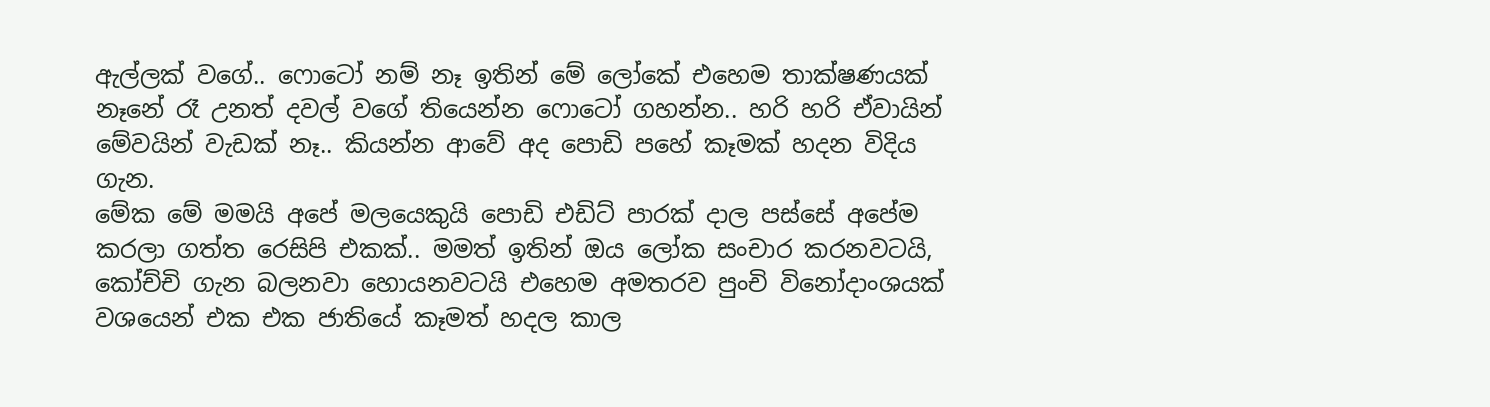ඇල්ලක් වගේ.. ෆොටෝ නම් නෑ ඉතින් මේ ලෝකේ එහෙම තාක්ෂණයක් නෑනේ රෑ උනත් දවල් වගේ තියෙන්න ෆොටෝ ගහන්න.. හරි හරි ඒවායින් මේවයින් වැඩක් නෑ.. කියන්න ආවේ අද පොඩි පහේ කෑමක් හදන විදිය ගැන.
මේක මේ මමයි අපේ මලයෙකුයි පොඩි එඩිට් පාරක් දාල පස්සේ අපේම කරලා ගත්ත රෙසිපි එකක්.. මමත් ඉතින් ඔය ලෝක සංචාර කරනවටයි, කෝච්චි ගැන බලනවා හොයනවටයි එහෙම අමතරව පුංචි විනෝදාංශයක් වශයෙන් එක එක ජාතියේ කෑමත් හදල කාල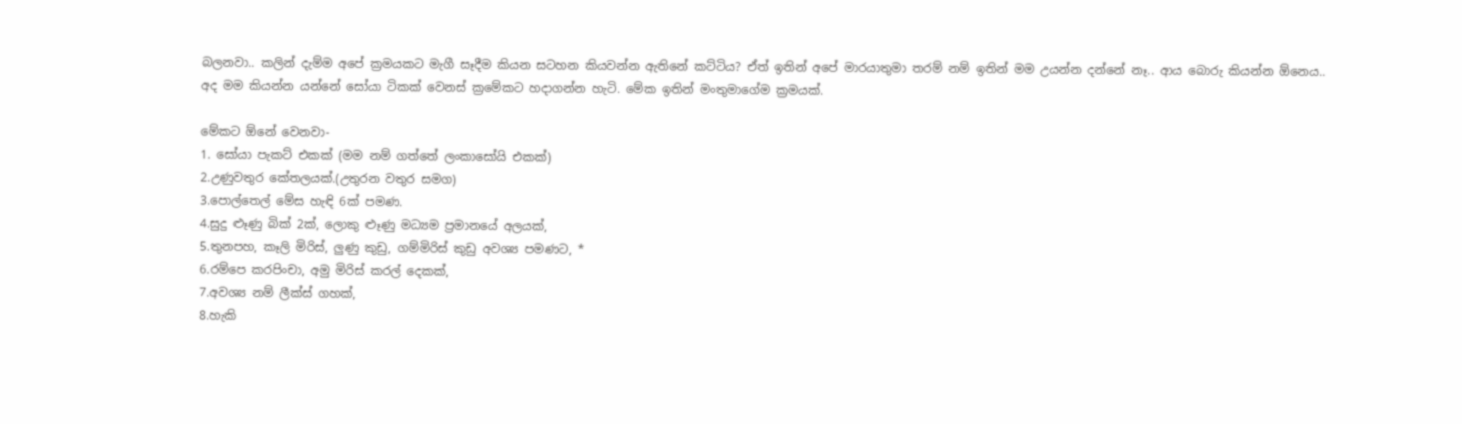බලනවා.. කලින් දැම්ම අපේ ක්‍රමයකට මැගී සෑදීම කියන සටහන කියවන්න ඇතිනේ කට්ටිය? ඒත් ඉතින් අපේ මාරයාතුමා තරම් නම් ඉතින් මම උයන්න දන්නේ නෑ.. ආය බොරු කියන්න ඕනෙය..
අද මම කියන්න යන්නේ සෝයා ටිකක් වෙනස් ක්‍රමේකට හදාගන්න හැටි. මේක ඉතින් මංතුමාගේම ක්‍රමයක්.

මේකට ඕනේ වෙනවා-
1. සෝයා පැකට් එකක් (මම නම් ගත්තේ ලංකාසෝයි එකක්)
2.උණුවතුර කේතලයක්.(උතුරන වතුර සමග)
3.පොල්තෙල් මේස හැඳි 6ක් පමණ.
4.සුදු ළූණු බික් 2ක්, ලොකු ළූණු මධ්‍යම ප්‍රමානයේ අලයක්,
5.තුනපහ, කෑලි මිරිස්, ලුණු කුඩු, ගම්මිරිස් කුඩු අවශ්‍ය පමණට, *
6.රම්පෙ කරපිංචා, අමු මිරිස් කරල් දෙකක්,
7.අවශ්‍ය නම් ලීක්ස් ගහක්,
8.හැකි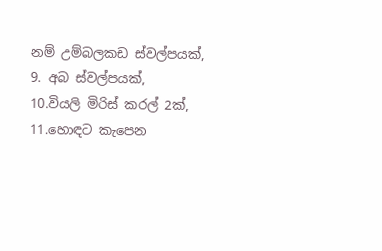නම් උම්බලකඩ ස්වල්පයක්,
9. අබ ස්වල්පයක්,
10.වියලි මිරිස් කරල් 2ක්,
11.හොඳට කැපෙන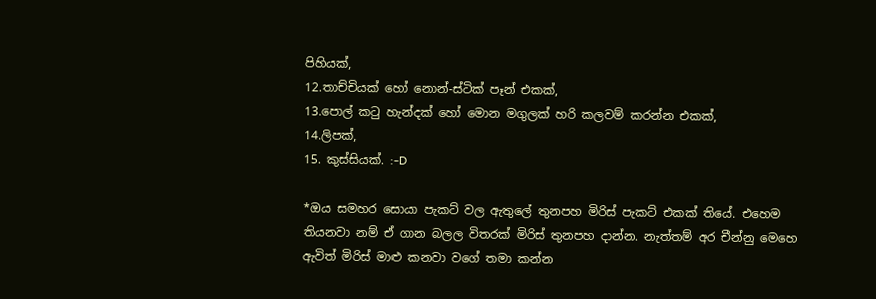පිහියක්,
12.තාච්චියක් හෝ නොන්-ස්ටික් පෑන් එකක්,
13.පොල් කටු හැන්දක් හෝ මොන මගුලක් හරි කලවම් කරන්න එකක්,
14.ලිපක්,
15. කුස්සියක්. :-D

*ඔය සමහර සොයා පැකට් වල ඇතුලේ තුනපහ මිරිස් පැකට් එකක් තියේ. එහෙම තියනවා නම් ඒ ගාන බලල විතරක් මිරිස් තුනපහ දාන්න. නැත්තම් අර චීන්නු මෙහෙ ඇවිත් මිරිස් මාළු කනවා වගේ තමා කන්න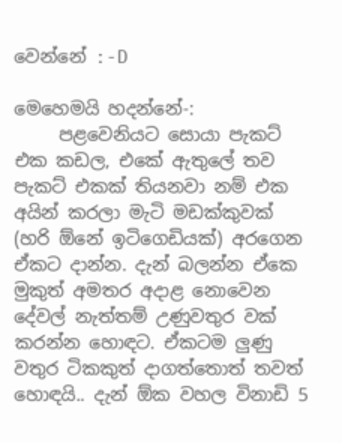වෙන්නේ :-D

මෙහෙමයි හදන්නේ-:
     පළවෙනියට සොයා පැකට් එක කඩල, එකේ ඇතුලේ තව පැකට් එකක් තියනවා නම් එක අයින් කරලා මැටි මඩක්කුවක් (හරි ඕනේ ඉටිගෙඩියක්) අරගෙන ඒකට දාන්න. දැන් බලන්න ඒකෙ මුකුත් අමතර අදාළ නොවෙන දේවල් නැත්තම් උණුවතුර වක් කරන්න හොඳට. ඒකටම ලුණු වතුර ටිකකුත් දාගත්තොත් තවත් හොඳයි.. දැන් ඕක වහල විනාඩි 5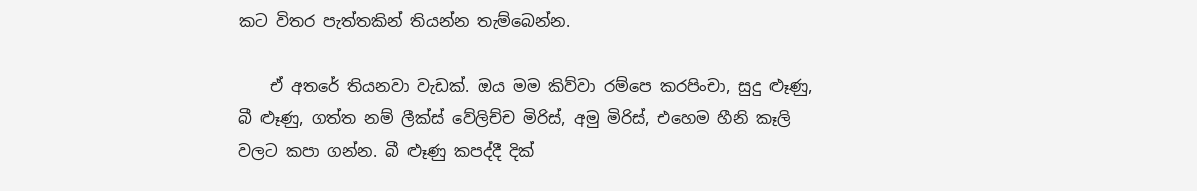කට විතර පැත්තකින් තියන්න තැම්බෙන්න.

    ඒ අතරේ තියනවා වැඩක්. ඔය මම කිව්වා රම්පෙ කරපිංචා, සුදු ළූණු, බී ළූණු, ගත්ත නම් ලීක්ස් වේලිච්ච මිරිස්, අමු මිරිස්, එහෙම හීනි කෑලි වලට කපා ගන්න. බී ළූණු කපද්දී දික්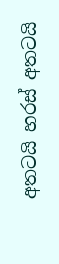අතටයි හරස් අතටයි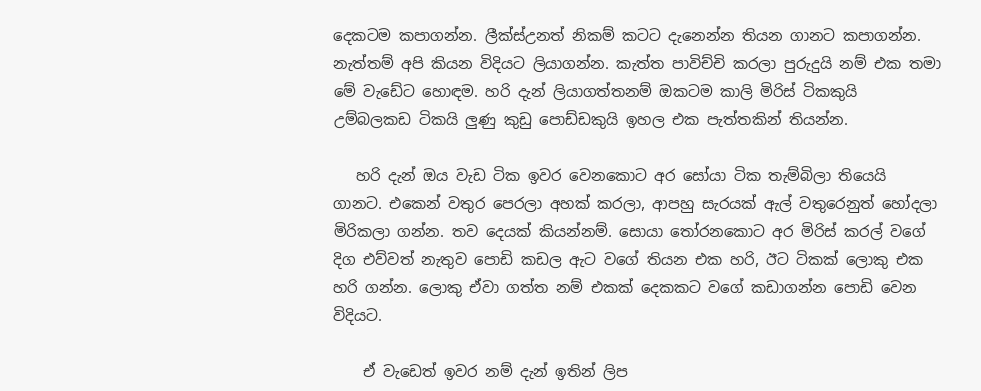දෙකටම කපාගන්න. ලීක්ස්උනත් නිකම් කටට දැනෙන්න තියන ගානට කපාගන්න. නැත්තම් අපි කියන විදියට ලියාගන්න. කැත්ත පාවිච්චි කරලා පුරුදුයි නම් එක තමා මේ වැඩේට හොඳම. හරි දැන් ලියාගත්තනම් ඔකටම කාලි මිරිස් ටිකකුයි උම්බලකඩ ටිකයි ලුණු කුඩු පොඩ්ඩකුයි ඉහල එක පැත්තකින් තියන්න.

   හරි දැන් ඔය වැඩ ටික ඉවර වෙනකොට අර සෝයා ටික තැම්බිලා තියෙයි ගානට. එකෙන් වතුර පෙරලා අහක් කරලා, ආපහු සැරයක් ඇල් වතුරෙනුත් හෝදලා මිරිකලා ගන්න. තව දෙයක් කියන්නම්. සොයා තෝරනකොට අර මිරිස් කරල් වගේ දිග එව්වත් නැතුව පොඩි කඩල ඇට වගේ තියන එක හරි, ඊට ටිකක් ලොකු එක හරි ගන්න. ලොකු ඒවා ගත්ත නම් එකක් දෙකකට වගේ කඩාගන්න පොඩි වෙන විදියට.

    ඒ වැඩෙත් ඉවර නම් දැන් ඉතින් ලිප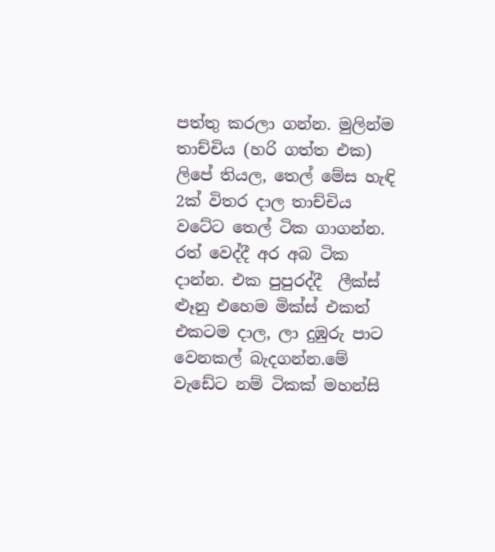පත්තු කරලා ගන්න. මුලින්ම තාච්චිය (හරි ගත්ත එක) ලිපේ තියල, තෙල් මේස හැඳි 2ක් විතර දාල තාච්චිය වටේට තෙල් ටික ගාගන්න. රත් වෙද්දී අර අබ ටික දාන්න. එක පුපුරද්දී  ලීක්ස් ළූනු එහෙම මික්ස් එකත් එකටම දාල, ලා දුඹුරු පාට වෙනකල් බැදගන්න.මේ වැඩේට නම් ටිකක් මහන්සි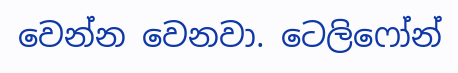වෙන්න වෙනවා. ටෙලිෆෝන්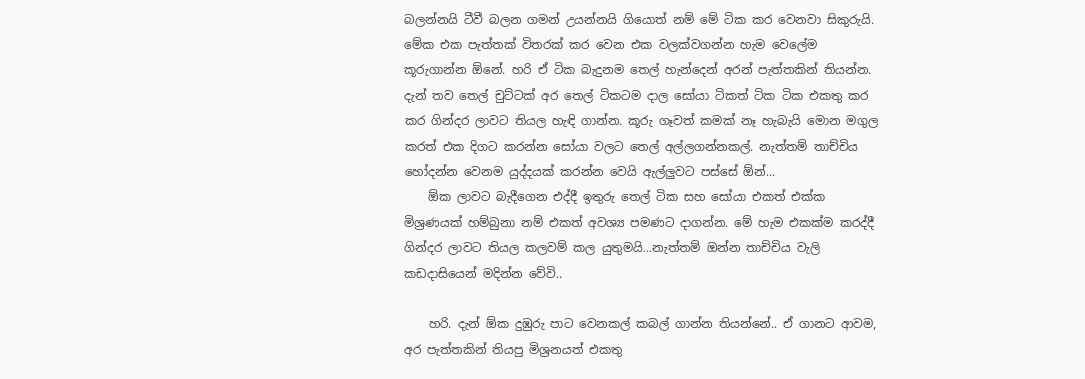බලන්නයි ටීවී බලන ගමන් උයන්නයි ගියොත් නම් මේ ටික කර වෙනවා සිකුරුයි. මේක එක පැත්තක් විතරක් කර වෙන එක වලක්වගන්න හැම වෙලේම කූරුගාන්න ඕනේ. හරි ඒ ටික බැදුනම තෙල් හැන්දෙන් අරන් පැත්තකින් තියන්න. දැන් තව තෙල් චුට්ටක් අර තෙල් ටිකටම දාල සෝයා ටිකත් ටික ටික එකතු කර කර ගින්දර ලාවට තියල හැඳි ගාන්න. කූරු ගෑවත් කමක් නෑ හැබැයි මොන මගුල කරත් එක දිගට කරන්න සෝයා වලට තෙල් අල්ලගන්නකල්. නැත්තම් තාච්චිය හෝදන්න වෙනම යුද්දයක් කරන්න වෙයි ඇල්ලුවට පස්සේ ඕන්...
    ඕක ලාවට බැදීගෙන එද්දී ඉතුරු තෙල් ටික සහ සෝයා එකත් එක්ක මිශ්‍රණයක් හම්බුනා නම් එකත් අවශ්‍ය පමණට දාගන්න. මේ හැම එකක්ම කරද්දී ගින්දර ලාවට තියල කලවම් කල යුතුමයි...නැත්තම් ඔන්න තාච්චිය වැලි කඩදාසියෙන් මදින්න වේවි..

    හරි. දැන් ඕක දුඹුරු පාට වෙනකල් කබල් ගාන්න තියන්නේ.. ඒ ගානට ආවම, අර පැත්තකින් තියපු මිශ්‍රනයත් එකතු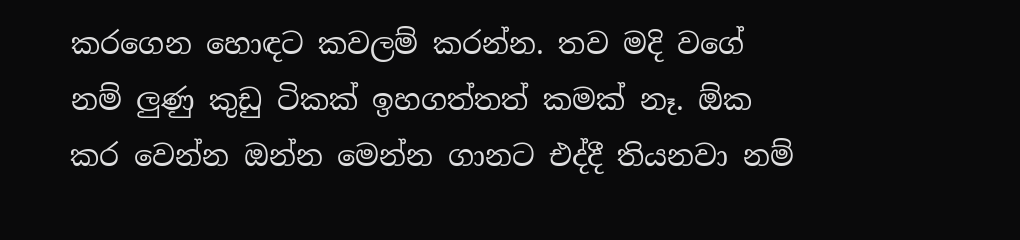කරගෙන හොඳට කවලම් කරන්න. තව මදි වගේ නම් ලුණු කුඩු ටිකක් ඉහගත්තත් කමක් නෑ. ඕක කර වෙන්න ඔන්න මෙන්න ගානට එද්දී තියනවා නම්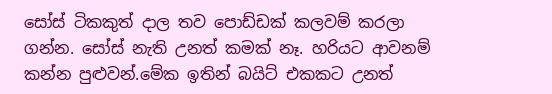සෝස් ටිකකුත් දාල තව පොඩ්ඩක් කලවම් කරලා ගන්න. සෝස් නැති උනත් කමක් නෑ. හරියට ආවනම් කන්න පුළුවන්.මේක ඉතින් බයිට් එකකට උනත්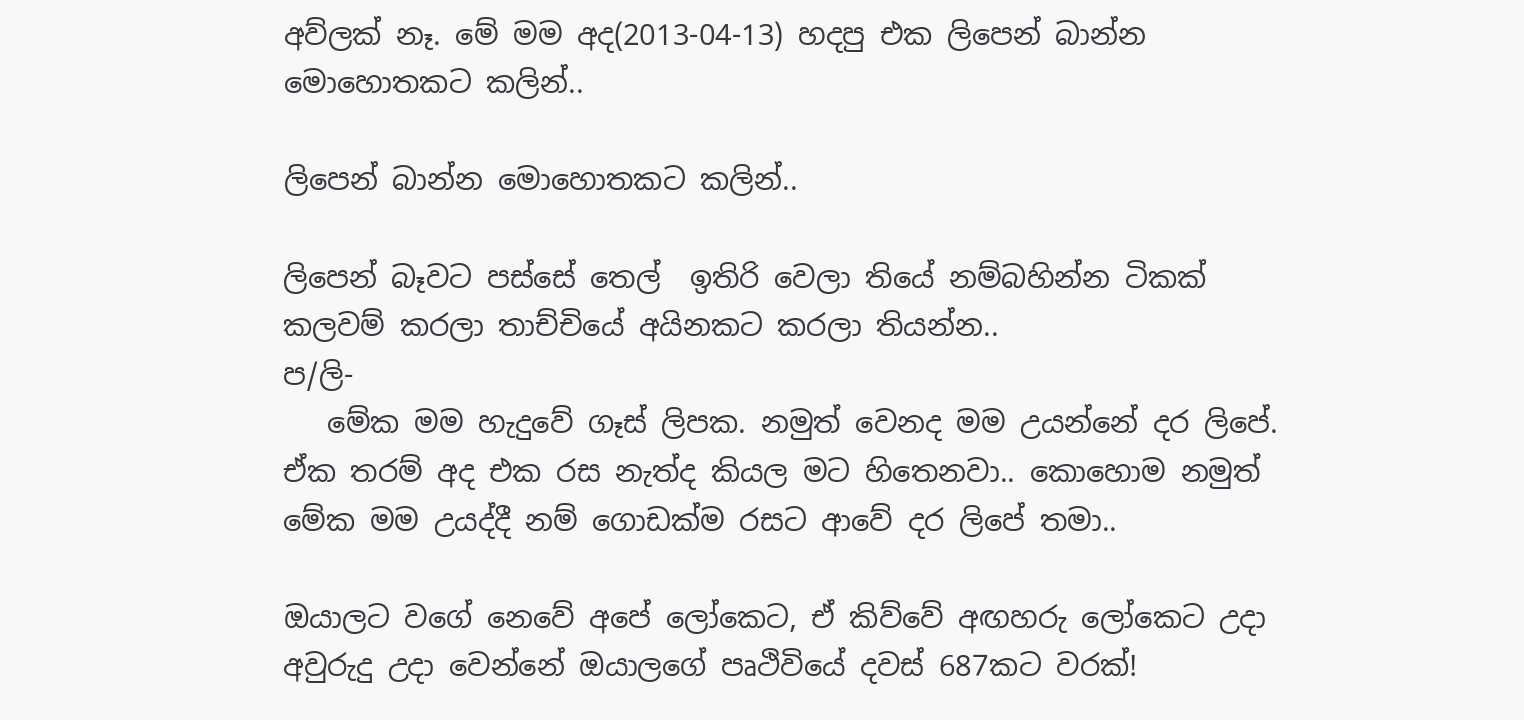අව්ලක් නෑ. මේ මම අද(2013-04-13) හදපු එක ලිපෙන් බාන්න මොහොතකට කලින්..

ලිපෙන් බාන්න මොහොතකට කලින්..

ලිපෙන් බෑවට පස්සේ තෙල්  ඉතිරි වෙලා තියේ නම්බහින්න ටිකක් කලවම් කරලා තාච්චියේ අයිනකට කරලා තියන්න..
ප/ලි-
   මේක මම හැදුවේ ගෑස් ලිපක. නමුත් වෙනද මම උයන්නේ දර ලිපේ. ඒක තරම් අද එක රස නැත්ද කියල මට හිතෙනවා.. කොහොම නමුත් මේක මම උයද්දී නම් ගොඩක්ම රසට ආවේ දර ලිපේ තමා..

ඔයාලට වගේ නෙවේ අපේ ලෝකෙට, ඒ කිව්වේ අඟහරු ලෝකෙට උදා අවුරුදු උදා වෙන්නේ ඔයාලගේ පෘථිවියේ දවස් 687කට වරක්!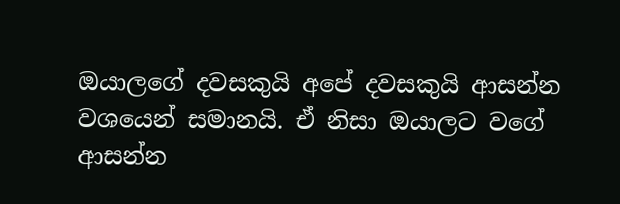ඔයාලගේ දවසකුයි අපේ දවසකුයි ආසන්න වශයෙන් සමානයි. ඒ නිසා ඔයාලට වගේ ආසන්න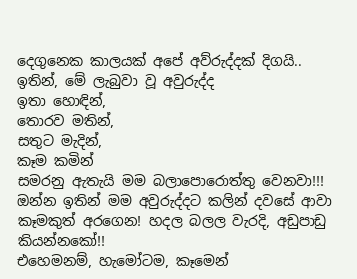දෙගුනෙක කාලයක් අපේ අව්රුද්දක් දිගයි.. ඉතින්, මේ ලැබුවා වූ අවුරුද්ද
ඉතා හොඳින්,
තොරව මතින්,
සතුට මැදින්,
කෑම කමින්
සමරනු ඇතැයි මම බලාපොරොත්තු වෙනවා!!!
ඔන්න ඉතින් මම අවුරුද්දට කලින් දවසේ ආවා කෑමකුත් අරගෙන! හදල බලල වැරදි, අඩුපාඩු කියන්නකෝ!!
එහෙමනම්, හැමෝටම, කෑමෙන්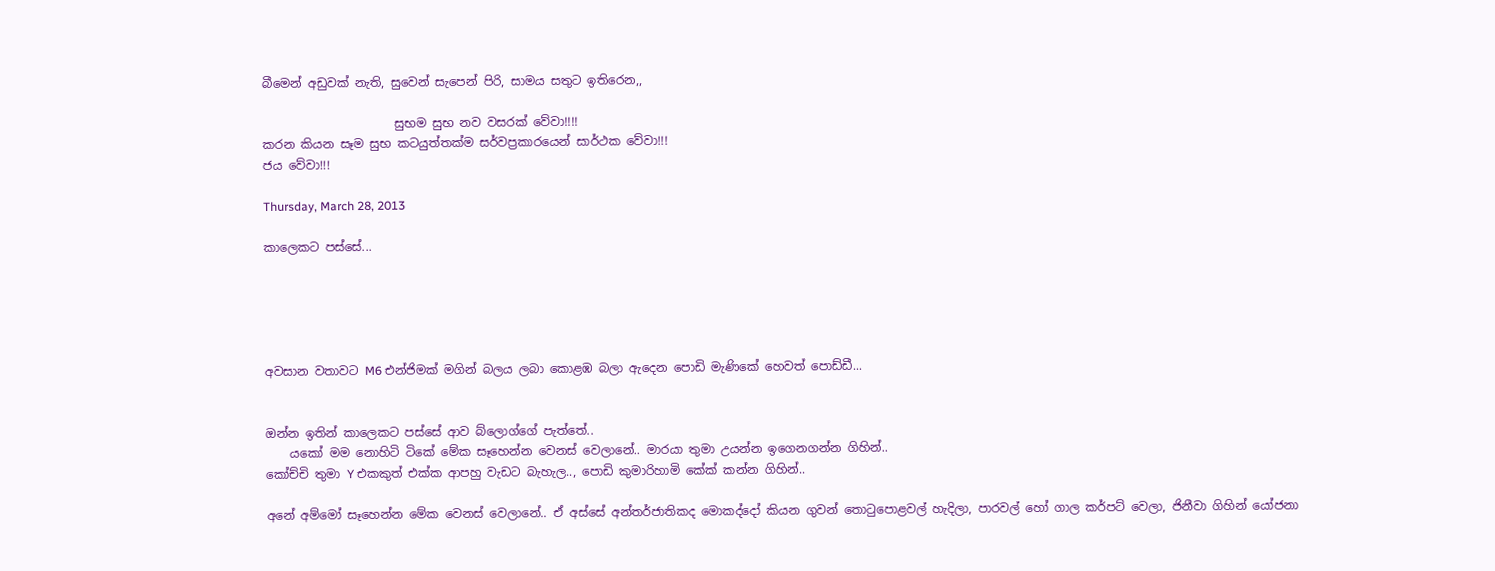බීමෙන් අඩුවක් නැති, සුවෙන් සැපෙන් පිරි, සාමය සතුට ඉතිරෙන,,

                      සුභම සුභ නව වසරක් වේවා!!!!
කරන කියන සෑම සුභ කටයුත්තක්ම සර්වප්‍රකාරයෙන් සාර්ථක වේවා!!!
ජය වේවා!!!

Thursday, March 28, 2013

කාලෙකට පස්සේ...





අවසාන වතාවට M6 එන්ජිමක් මගින් බලය ලබා කොළඹ බලා ඇදෙන පොඩි මැණිකේ හෙවත් පොඩ්ඩී...


ඔන්න ඉතින් කාලෙකට පස්සේ ආව බ්ලොග්ගේ පැත්තේ..
    යකෝ මම නොහිටි ටිකේ මේක සෑහෙන්න වෙනස් වෙලානේ.. මාරයා තුමා උයන්න ඉගෙනගන්න ගිහින්..
කෝච්චි තුමා Y එකකුත් එක්ක ආපහු වැඩට බැහැල.., පොඩි කුමාරිහාමි කේක් කන්න ගිහින්..

අනේ අම්මෝ සෑහෙන්න මේක වෙනස් වෙලානේ.. ඒ අස්සේ අන්තර්ජාතිකද මොකද්දෝ කියන ගුවන් තොටුපොළවල් හැදිලා, පාරවල් හෝ ගාල කර්පට් වෙලා, ජිනීවා ගිහින් යෝජනා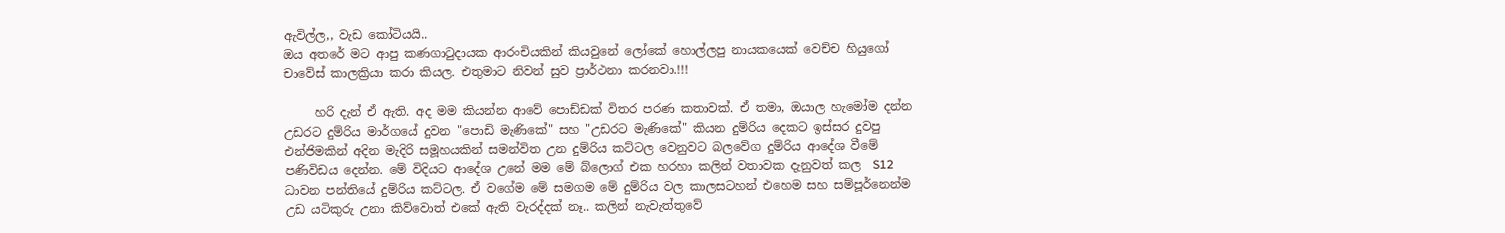ඇවිල්ල,, වැඩ කෝටියයි..
ඔය අතරේ මට ආපු කණගාටුදායක ආරංචියකින් කියවුනේ ලෝකේ හොල්ලපු නායකයෙක් වෙච්ච හියුගෝ චාවේස් කාලක්‍රියා කරා කියල. එතුමාට නිවන් සුව ප්‍රාර්ථනා කරනවා.!!!

     හරි දැන් ඒ ඇති. අද මම කියන්න ආවේ පොඩ්ඩක් විතර පරණ කතාවක්. ඒ තමා, ඔයාල හැමෝම දන්න උඩරට දුම්රිය මාර්ගයේ දුවන "පොඩි මැණිකේ" සහ "උඩරට මැණිකේ" කියන දුම්රිය දෙකට ඉස්සර දුවපු එන්ජිමකින් අදින මැදිරි සමූහයකින් සමන්විත උන දුම්රිය කට්ටල වෙනුවට බලවේග දුම්රිය ආදේශ වීමේ පණිවිඩය දෙන්න. මේ විදියට ආදේශ උනේ මම මේ බ්ලොග් එක හරහා කලින් වතාවක දැනුවත් කල  S12 ධාවන පන්තියේ දුම්රිය කට්ටල. ඒ වගේම මේ සමගම මේ දුම්රිය වල කාලසටහන් එහෙම සහ සම්පූර්නෙන්ම උඩ යටිකුරු උනා කිව්වොත් එකේ ඇති වැරද්දක් නෑ.. කලින් නැවැත්තුවේ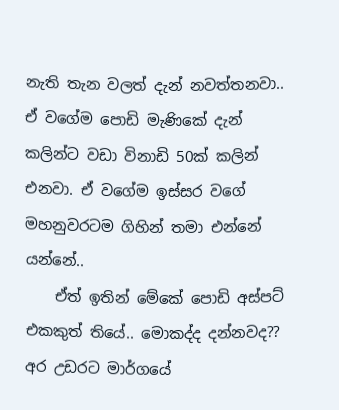නැති තැන වලත් දැන් නවත්තනවා.. ඒ වගේම පොඩි මැණිකේ දැන් කලින්ට වඩා විනාඩි 50ක් කලින් එනවා. ඒ වගේම ඉස්සර වගේ මහනුවරටම ගිහින් තමා එන්නේ යන්නේ..
    ඒත් ඉතින් මේකේ පොඩි අස්පට් එකකුත් තියේ.. මොකද්ද දන්නවද?? අර උඩරට මාර්ගයේ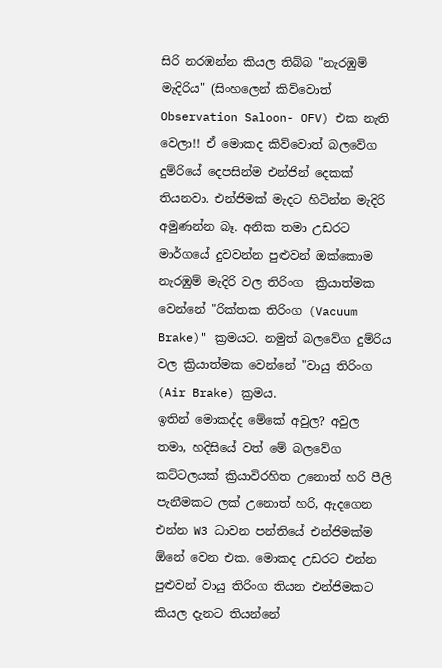සිරි නරඹන්න කියල තිබ්බ "නැරඹුම් මැදිරිය" (සිංහලෙන් කිව්වොත් Observation Saloon- OFV) එක නැති වෙලා!! ඒ මොකද කිව්වොත් බලවේග දුම්රියේ දෙපසින්ම එන්ජින් දෙකක් තියනවා. එන්ජිමක් මැදට හිටින්න මැදිරි අමුණන්න බෑ. අනික තමා උඩරට මාර්ගයේ දුවවන්න පුළුවන් ඔක්කොම නැරඹුම් මැදිරි වල තිරිංග  ක්‍රියාත්මක වෙන්නේ "රික්තක තිරිංග (Vacuum Brake)" ක්‍රමයට. නමුත් බලවේග දුම්රිය වල ක්‍රියාත්මක වෙන්නේ "වායු තිරිංග (Air Brake) ක්‍රමය.
ඉතින් මොකද්ද මේකේ අවුල? අවුල තමා, හදිසියේ වත් මේ බලවේග කට්ටලයක් ක්‍රියාවිරහිත උනොත් හරි පීලි පැනීමකට ලක් උනොත් හරි, ඇදගෙන එන්න W3 ධාවන පන්තියේ එන්ජිමක්ම ඕනේ වෙන එක. මොකද උඩරට එන්න පුළුවන් වායු තිරිංග තියන එන්ජිමකට කියල දැනට තියන්නේ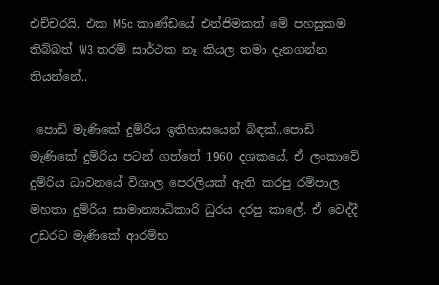එච්චරයි. එක M5c කාණ්ඩයේ එන්ජිමකත් මේ පහසුකම තිබ්බත් W3 තරම් සාර්ථක නෑ කියල තමා දැනගන්න තියන්නේ..

 පොඩි මැණිකේ දුම්රිය ඉතිහාසයෙන් බිඳක්..පොඩි මැණිකේ දුම්රිය පටන් ගත්තේ 1960 දශකයේ. ඒ ලංකාවේ දුම්රිය ධාවනයේ විශාල පෙරලියක් ඇති කරපු රම්පාල මහතා දුම්රිය සාමාන්‍යාධිකාරි ධුරය දරපු කාලේ. ඒ වෙද්දී උඩරට මැණිකේ ආරම්භ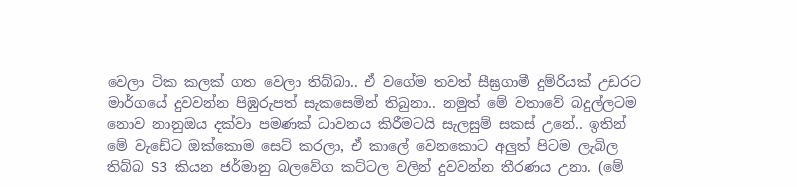වෙලා ටික කලක් ගත වෙලා තිබ්බා.. ඒ වගේම තවත් සීඝ්‍රගාමී දුම්රියක් උඩරට මාර්ගයේ දුවවන්න පිඹුරුපත් සැකසෙමින් තිබුනා.. නමුත් මේ වතාවේ බදුල්ලටම නොව නානුඔය දක්වා පමණක් ධාවනය කිරීමටයි සැලසුම් සකස් උනේ.. ඉතින් මේ වැඩේට ඔක්කොම සෙට් කරලා, ඒ කාලේ වෙනකොට අලුත් පිටම ලැබිල තිබ්බ S3 කියන ජර්මානු බලවේග කට්ටල වලින් දුවවන්න තීරණය උනා. (මේ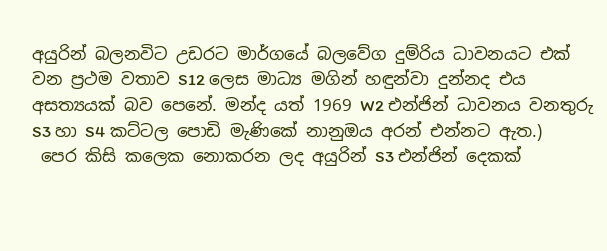අයුරින් බලනවිට උඩරට මාර්ගයේ බලවේග දුම්රිය ධාවනයට එක් වන ප්‍රථම වතාව S12 ලෙස මාධ්‍ය මගින් හඳුන්වා දුන්නද එය අසත්‍යයක් බව පෙනේ. මන්ද යත් 1969 W2 එන්ජින් ධාවනය වනතුරු S3 හා S4 කට්ටල පොඩි මැණිකේ නානුඔය අරන් එන්නට ඇත.)
 පෙර කිසි කලෙක නොකරන ලද අයුරින් S3 එන්ජින් දෙකක්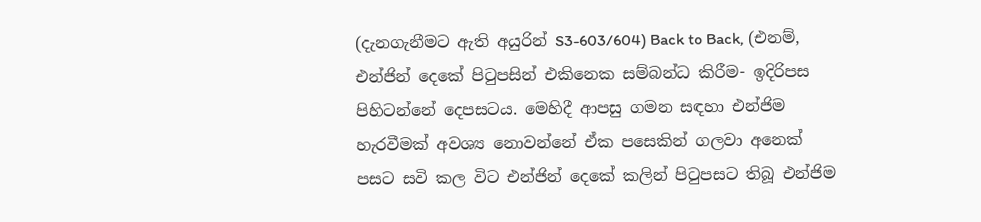(දැනගැනීමට ඇති අයුරින් S3-603/604) Back to Back, (එනම්, එන්ජින් දෙකේ පිටුපසින් එකිනෙක සම්බන්ධ කිරීම- ඉදිරිපස පිහිටන්නේ දෙපසටය. මෙහිදී ආපසු ගමන සඳහා එන්ජිම හැරවීමක් අවශ්‍ය නොවන්නේ ඒක පසෙකින් ගලවා අනෙක් පසට සවි කල විට එන්ජින් දෙකේ කලින් පිටුපසට තිබූ එන්ජිම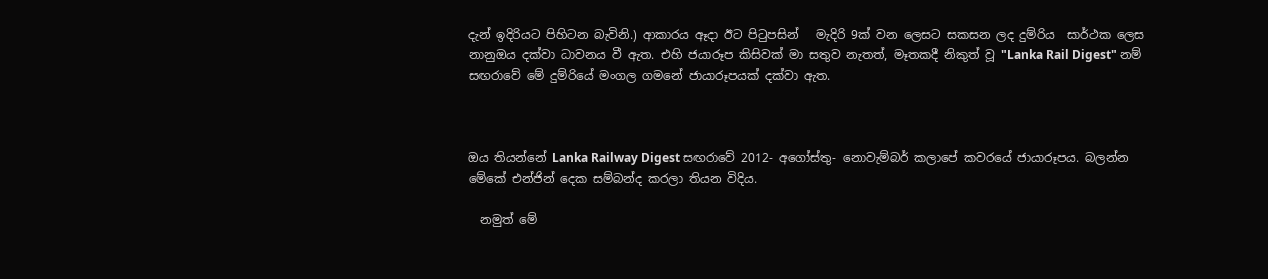දැන් ඉදිරියට පිහිටන බැවිනි.) ආකාරය ඈදා ඊට පිටුපසින්   මැදිරි 9ක් වන ලෙසට සකසන ලද දුම්රිය  සාර්ථක ලෙස නානුඔය දක්වා ධාවනය වී ඇත. එහි ජයාරූප කිසිවක් මා සතුව නැතත්, මෑතකදී නිකුත් වූ "Lanka Rail Digest" නම් සඟරාවේ මේ දුම්රියේ මංගල ගමනේ ජායාරූපයක් දක්වා ඇත.



ඔය තියන්නේ Lanka Railway Digest සඟරාවේ 2012- අගෝස්තු- නොවැම්බර් කලාපේ කවරයේ ජායාරූපය. බලන්න මේකේ එන්ජින් දෙක සම්බන්ද කරලා තියන විදිය.

  නමුත් මේ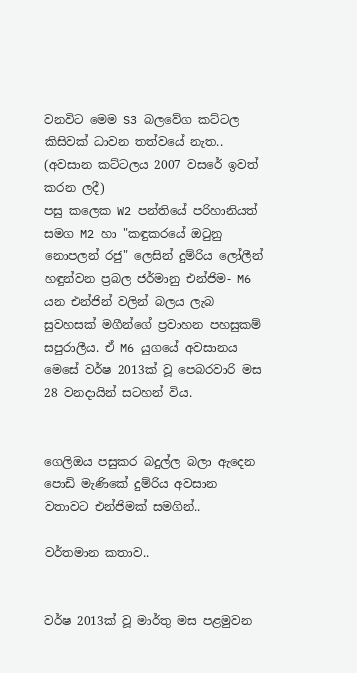වනවිට මෙම S3 බලවේග කට්ටල කිසිවක් ධාවන තත්වයේ නැත.. (අවසාන කට්ටලය 2007 වසරේ ඉවත් කරන ලදී)
පසු කලෙක W2 පන්තියේ පරිහානියත් සමග M2 හා "කඳුකරයේ ඔටුනු නොපලන් රජු" ලෙසින් දුම්රිය ලෝලීන් හඳුන්වන ප්‍රබල ජර්මානු එන්ජිම- M6 යන එන්ජින් වලින් බලය ලැබ සුවහසක් මගීන්ගේ ප්‍රවාහන පහසුකම් සපුරාලීය. ඒ M6 යුගයේ අවසානය මෙසේ වර්ෂ 2013ක් වූ පෙබරවාරි මස 28 වනදායින් සටහන් විය.


ගෙලිඔය පසුකර බදුල්ල බලා ඇදෙන පොඩි මැණිකේ දුම්රිය අවසාන වතාවට එන්ජිමක් සමගින්..

වර්තමාන කතාව..


වර්ෂ 2013ක් වූ මාර්තු මස පළමුවන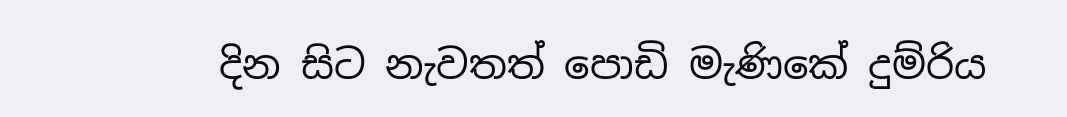දින සිට නැවතත් පොඩි මැණිකේ දුම්රිය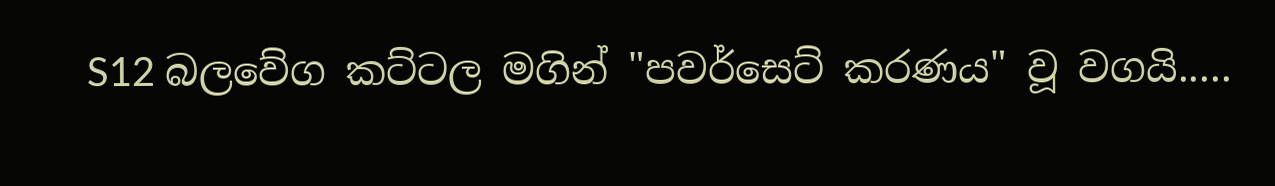S12 බලවේග කට්ටල මගින් "පවර්සෙට් කරණය" වූ වගයි.....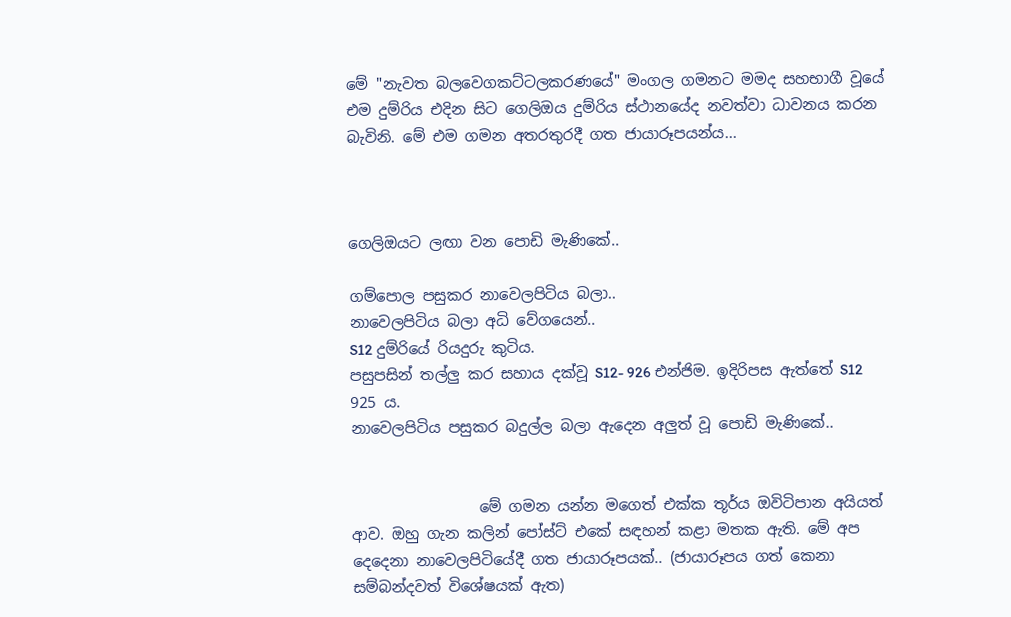මේ "නැවත බලවෙගකට්ටලකරණයේ" මංගල ගමනට මමද සහභාගී වූයේ එම දුම්රිය එදින සිට ගෙලිඔය දුම්රිය ස්ථානයේද නවත්වා ධාවනය කරන බැවිනි. මේ එම ගමන අතරතුරදී ගත ජායාරූපයන්ය...



ගෙලිඔයට ලඟා වන පොඩි මැණිකේ..

ගම්පොල පසුකර නාවෙලපිටිය බලා..
නාවෙලපිටිය බලා අධි වේගයෙන්..
S12 දුම්රියේ රියදුරු කුටිය.
පසුපසින් තල්ලු කර සහාය දක්වූ S12- 926 එන්ජිම. ඉදිරිපස ඇත්තේ S12 925 ය.
නාවෙලපිටිය පසුකර බදුල්ල බලා ඇදෙන අලුත් වූ පොඩි මැණිකේ..


                 මේ ගමන යන්න මගෙත් එක්ක තූර්ය ඔවිටිපාන අයියත් ආව. ඔහු ගැන කලින් පෝස්ට් එකේ සඳහන් කළා මතක ඇති. මේ අප දෙදෙනා නාවෙලපිටියේදී ගත ජායාරූපයක්.. (ජායාරූපය ගත් කෙනා සම්බන්දවත් විශේෂයක් ඇත)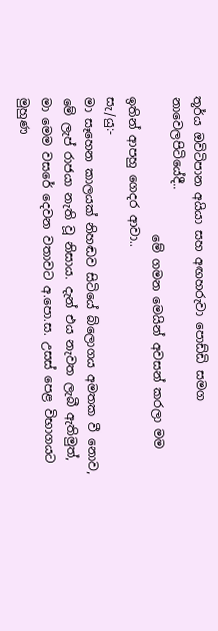තූර්ය ඔවිටිපාන අයියා සහ අඟහරුවා පොඩ්ඩි සමග නාවෙලපිටියේදී..
                       මේ ගමන මෙයින් අවසන් කරලා මම ඉතින් ආපහු ගෙදර ආවා..
සැ/යු:-
මා සෑහෙන කාලයක් නිහඬව සිටියේ බ්ලොගය අමතක වී නොව, මේ ලැප් රාජයා නැති වූ නිසාය. දැන් එය නැවත ලැබී ඇතිමුත්, මා මෙම වසරේ දෙවන වතාවට අ.පො.ස. උසස් පෙළ විභාගයට මුහුණ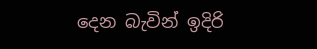දෙන බැවින් ඉදිරි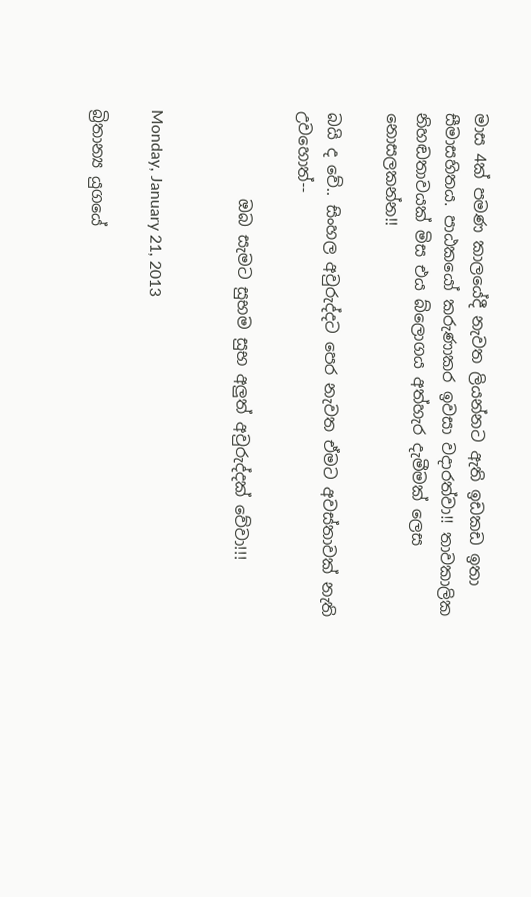මාස 4ක් පමණ කාලයේදී නැවත ලියන්නට ඇති ඉඩකඩ ඉතා සීමාසහිතය. පාඨකයෝ කරුණාකර ඉවසා වදාරත්වා!! තාවකාලික නිහඬතාවයක් මිස එය බ්ලොගය අත්හැර දැමීමක් ලෙස නොසලකන්න!!

බයි ද වේ.. සිංහල අවුරුද්දට පෙර නැවත ඒමට අවස්තාවක් නැති උවහොත්--

           ඔබ සැමට සුභම සුභ අලුත් අවුරුද්දක් වේවා!!!


Monday, January 21, 2013

බ්‍රිතාන්‍ය යුගයේ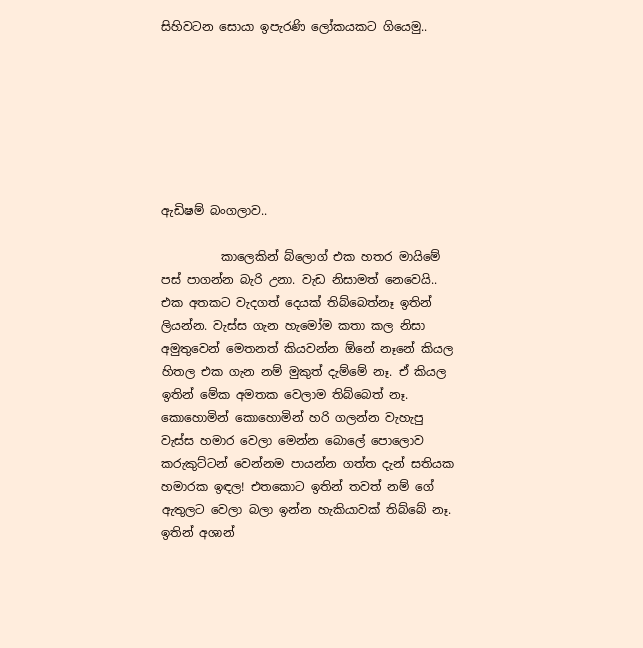සිහිවටන සොයා ඉපැරණි ලෝකයකට ගියෙමු..







ඇඩිෂම් බංගලාව..

          කාලෙකින් බ්ලොග් එක හතර මායිමේ පස් පාගන්න බැරි උනා. වැඩ නිසාමත් නෙවෙයි.. එක අතකට වැදගත් දෙයක් තිබ්බෙත්නෑ ඉතින් ලියන්න. වැස්ස ගැන හැමෝම කතා කල නිසා අමුතුවෙන් මෙතනත් කියවන්න ඕනේ නෑනේ කියල හිතල එක ගැන නම් මුකුත් දැම්මේ නෑ. ඒ කියල ඉතින් මේක අමතක වෙලාම තිබ්බෙත් නෑ. කොහොමින් කොහොමින් හරි ගලන්න වැහැපු වැස්ස හමාර වෙලා මෙන්න බොලේ පොලොව කරුකුට්ටන් වෙන්නම පායන්න ගත්ත දැන් සතියක හමාරක ඉඳල! එතකොට ඉතින් තවත් නම් ගේ ඇතුලට වෙලා බලා ඉන්න හැකියාවක් තිබ්බේ නෑ. ඉතින් අශාන්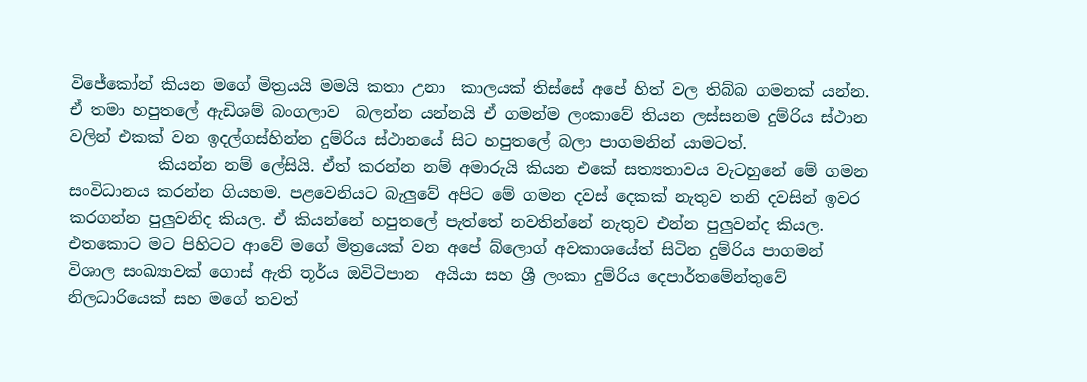විජේකෝන් කියන මගේ මිත්‍රයයි මමයි කතා උනා  කාලයක් තිස්සේ අපේ හිත් වල තිබ්බ ගමනක් යන්න. ඒ තමා හපුතලේ ඇඩිශම් බංගලාව  බලන්න යන්නයි ඒ ගමන්ම ලංකාවේ තියන ලස්සනම දුම්රිය ස්ථාන වලින් එකක් වන ඉදල්ගස්හින්න දුම්රිය ස්ථානයේ සිට හපුතලේ බලා පාගමනින් යාමටත්.
           කියන්න නම් ලේසියි. ඒත් කරන්න නම් අමාරුයි කියන එකේ සත්‍යතාවය වැටහුනේ මේ ගමන සංවිධානය කරන්න ගියහම. පළවෙනියට බැලුවේ අපිට මේ ගමන දවස් දෙකක් නැතුව තනි දවසින් ඉවර කරගන්න පුලුවනිද කියල. ඒ කියන්නේ හපුතලේ පැත්තේ නවතින්නේ නැතුව එන්න පුලුවන්ද කියල. එතකොට මට පිහිටට ආවේ මගේ මිත්‍රයෙක් වන අපේ බ්ලොග් අවකාශයේත් සිටින දුම්රිය පාගමන් විශාල සංඛ්‍යාවක් ගොස් ඇති තූර්ය ඔවිටිපාන  අයියා සහ ශ්‍රී ලංකා දුම්රිය දෙපාර්තමේන්තුවේ නිලධාරියෙක් සහ මගේ තවත්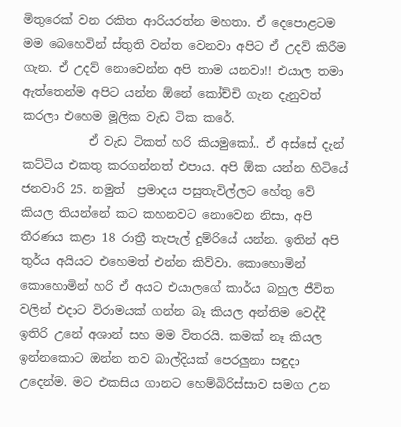මිතුරෙක් වන රකිත ආරියරත්න මහතා. ඒ දෙපොළටම මම බෙහෙවින් ස්තුති වන්ත වෙනවා අපිට ඒ උදව් කිරීම ගැන. ඒ උදව් නොවෙන්න අපි තාම යනවා!! එයාල තමා ඇත්තෙන්ම අපිට යන්න ඕනේ කෝච්චි ගැන දැනුවත් කරලා එහෙම මූලික වැඩ ටික කරේ.
           ඒ වැඩ ටිකත් හරි කියමුකෝ.. ඒ අස්සේ දැන් කට්ටිය එකතු කරගන්නත් එපාය. අපි ඕක යන්න හිටියේ ජනවාරි 25. නමුත්  ප්‍රමාදය පසුතැවිල්ලට හේතු වේ කියල තියන්නේ කට කහනවට නොවෙන නිසා, අපි තීරණය කළා 18 රාත්‍රී තැපැල් දුම්රියේ යන්න. ඉතින් අපි තුර්ය අයියට එහෙමත් එන්න කිව්වා. කොහොමින් කොහොමින් හරි ඒ අයට එයාලගේ කාර්ය බහුල ජීවිත වලින් එදාට විරාමයක් ගන්න බෑ කියල අන්තිම වෙද්දී ඉතිරි උනේ අශාන් සහ මම විතරයි. කමක් නෑ කියල ඉන්නකොට ඔන්න තව බාල්දියක් පෙරලුනා සඳුදා උදෙන්ම. මට එකසිය ගානට හෙම්බිරිස්සාව සමග උන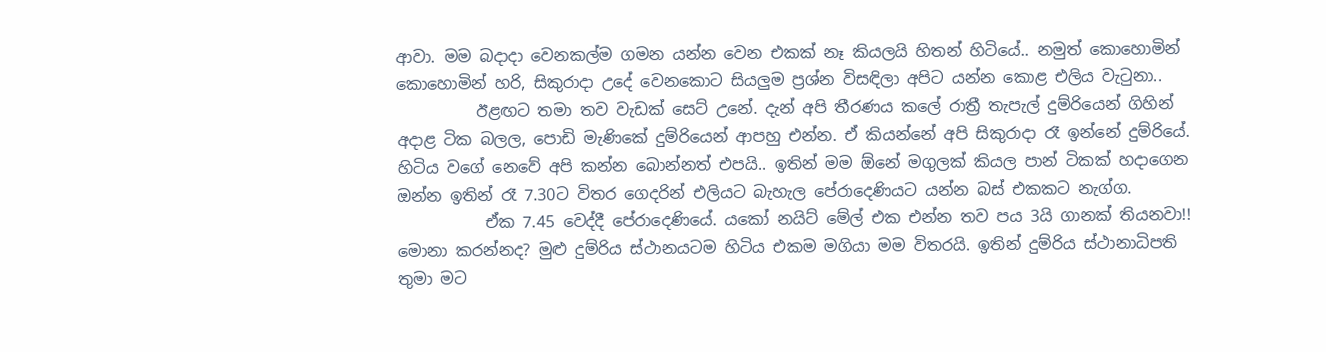ආවා. මම බදාදා වෙනකල්ම ගමන යන්න වෙන එකක් නෑ කියලයි හිතන් හිටියේ.. නමුත් කොහොමින් කොහොමින් හරි, සිකුරාදා උදේ වෙනකොට සියලුම ප්‍රශ්න විසඳිලා අපිට යන්න කොළ එලිය වැටුනා..
          ඊළඟට තමා තව වැඩක් සෙට් උනේ. දැන් අපි තීරණය කලේ රාත්‍රී තැපැල් දුම්රියෙන් ගිහින් අදාළ ටික බලල, පොඩි මැණිකේ දුම්රියෙන් ආපහු එන්න. ඒ කියන්නේ අපි සිකුරාදා රෑ ඉන්නේ දුම්රියේ. හිටිය වගේ නෙවේ අපි කන්න බොන්නත් එපයි.. ඉතින් මම ඕනේ මගුලක් කියල පාන් ටිකක් හදාගෙන ඔන්න ඉතින් රෑ 7.30ට විතර ගෙදරින් එලියට බැහැල පේරාදෙණියට යන්න බස් එකකට නැග්ග.
           ඒක 7.45 වෙද්දී පේරාදෙණියේ. යකෝ නයිට් මේල් එක එන්න තව පය 3යි ගානක් තියනවා!! මොනා කරන්නද? මුළු දුම්රිය ස්ථානයටම හිටිය එකම මගියා මම විතරයි. ඉතින් දුම්රිය ස්ථානාධිපති තුමා මට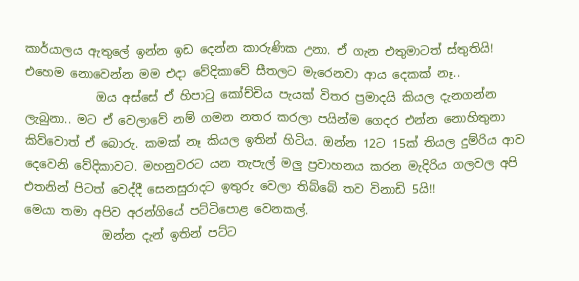කාර්යාලය ඇතුලේ ඉන්න ඉඩ දෙන්න කාරුණික උනා. ඒ ගැන එතුමාටත් ස්තුතියි!  එහෙම නොවෙන්න මම එදා වේදිකාවේ සීතලට මැරෙනවා ආය දෙකක් නෑ..
            ඔය අස්සේ ඒ හිපාටු කෝච්චිය පැයක් විතර ප්‍රමාදයි කියල දැනගන්න ලැබුනා.. මට ඒ වෙලාවේ නම් ගමන නතර කරලා පයින්ම ගෙදර එන්න නොහිතුනා කිව්වොත් ඒ බොරු. කමක් නෑ කියල ඉතින් හිටිය. ඔන්න 12ට 15ක් තියල දුම්රිය ආව දෙවෙනි වේදිකාවට. මහනුවරට යන තැපැල් මලු ප්‍රවාහනය කරන මැදිරිය ගලවල අපි එතනින් පිටත් වෙද්දී සෙනසුරාදට ඉතුරු වෙලා තිබ්බේ තව විනාඩි 5යි!!
මෙයා තමා අපිව අරන්ගියේ පට්ටිපොළ වෙනකල්.
             ඔන්න දැන් ඉතින් පට්ට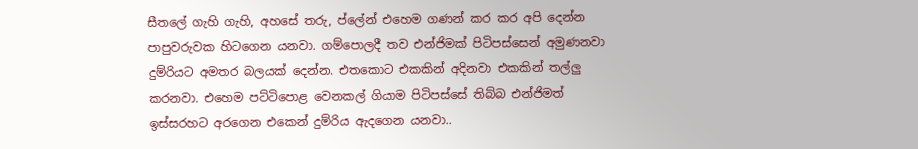සීතලේ ගැහි ගැහි, අහසේ තරු, ප්ලේන් එහෙම ගණන් කර කර අපි දෙන්න පාපුවරුවක හිටගෙන යනවා. ගම්පොලදී තව එන්ජිමක් පිටිපස්සෙන් අමුණනවා දුම්රියට අමතර බලයක් දෙන්න. එතකොට එකකින් අදිනවා එකකින් තල්ලු කරනවා. එහෙම පට්ටිපොළ වෙනකල් ගියාම පිටිපස්සේ තිබ්බ එන්ජිමත් ඉස්සරහට අරගෙන එකෙන් දුම්රිය ඇදගෙන යනවා..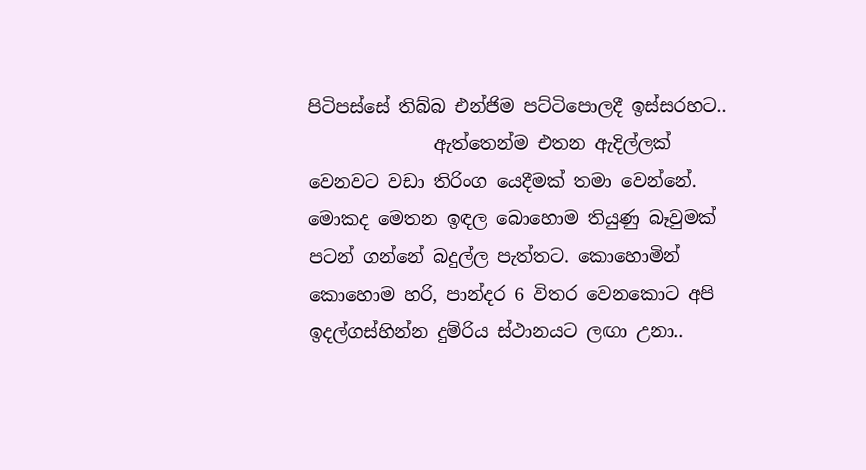පිටිපස්සේ තිබ්බ එන්ජිම පට්ටිපොලදී ඉස්සරහට..
              ඇත්තෙන්ම එතන ඇදිල්ලක් වෙනවට වඩා තිරිංග යෙදීමක් තමා වෙන්නේ. මොකද මෙතන ඉඳල බොහොම තියුණු බෑවුමක් පටන් ගන්නේ බදුල්ල පැත්තට. කොහොමින් කොහොම හරි, පාන්දර 6 විතර වෙනකොට අපි ඉදල්ගස්හින්න දුම්රිය ස්ථානයට ලඟා උනා..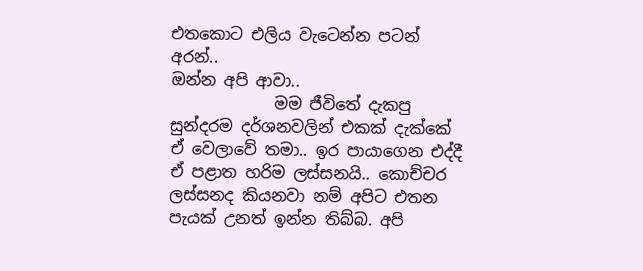එතකොට එලිය වැටෙන්න පටන් අරන්..
ඔන්න අපි ආවා..
             මම ජීවිතේ දැකපු සුන්දරම දර්ශනවලින් එකක් දැක්කේ ඒ වෙලාවේ තමා.. ඉර පායාගෙන එද්දී ඒ පළාත හරිම ලස්සනයි.. කොච්චර ලස්සනද කියනවා නම් අපිට එතන පැයක් උනත් ඉන්න තිබ්බ. අපි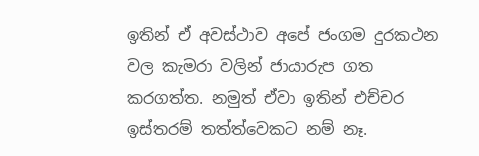ඉතින් ඒ අවස්ථාව අපේ ජංගම දුරකථන වල කැමරා වලින් ජායාරුප ගත කරගත්ත. නමුත් ඒවා ඉතින් එච්චර ඉස්තරම් තත්ත්වෙකට නම් නෑ.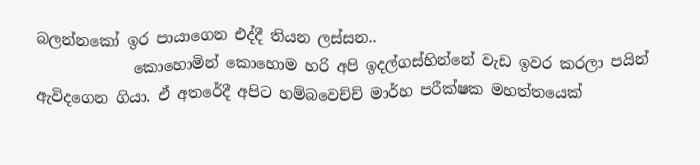බලන්නකෝ ඉර පායාගෙන එද්දී තියන ලස්සන..
             කොහොමින් කොහොම හරි අපි ඉදල්ගස්හින්නේ වැඩ ඉවර කරලා පයින් ඇවිදගෙන ගියා. ඒ අතරේදී අපිට හම්බවෙච්ච් මාර්හ පරීක්ෂක මහත්තයෙක්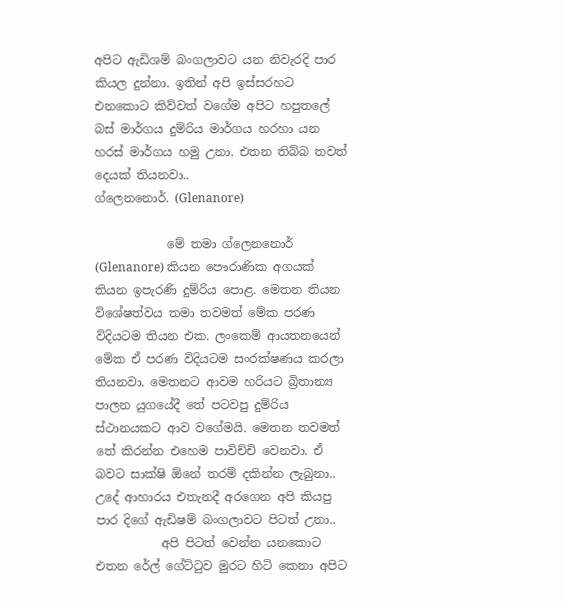අපිට ඇඩිශම් බංගලාවට යන නිවැරදි පාර කියල දුන්නා. ඉතින් අපි ඉස්සරහට එනකොට කිව්වත් වගේම අපිට හපුතලේ බස් මාර්ගය දුම්රිය මාර්ගය හරහා යන හරස් මාර්ගය හමු උනා. එතන තිබ්බ තවත් දෙයක් තියනවා..
ග්ලෙනනොර්. (Glenanore)

            මේ තමා ග්ලෙනනොර් (Glenanore) කියන පෞරාණික අගයක් තියන ඉපැරණි දුම්රිය පොළ. මෙතන තියන විශේෂත්වය තමා තවමත් මේක පරණ විදියටම තියන එක. ලංකෙම් ආයතනයෙන් මේක ඒ පරණ විදියටම සංරක්ෂණය කරලා තියනවා. මෙතනට ආවම හරියට බ්‍රිතාන්‍ය පාලන යුගයේදී තේ පටවපු දුම්රිය ස්ථානයකට ආව වගේමයි. මෙතන තවමත් තේ කිරන්න එහෙම පාවිච්චි වෙනවා. ඒ බවට සාක්ෂි ඕනේ තරම් දකින්න ලැබුනා.. උදේ ආහාරය එතැනදී අරගෙන අපි කියපු පාර දිගේ ඇඩිෂම් බංගලාවට පිටත් උනා..
           අපි පිටත් වෙන්න යනකොට එතන රේල් ගේට්ටුව මුරට හිටි කෙනා අපිට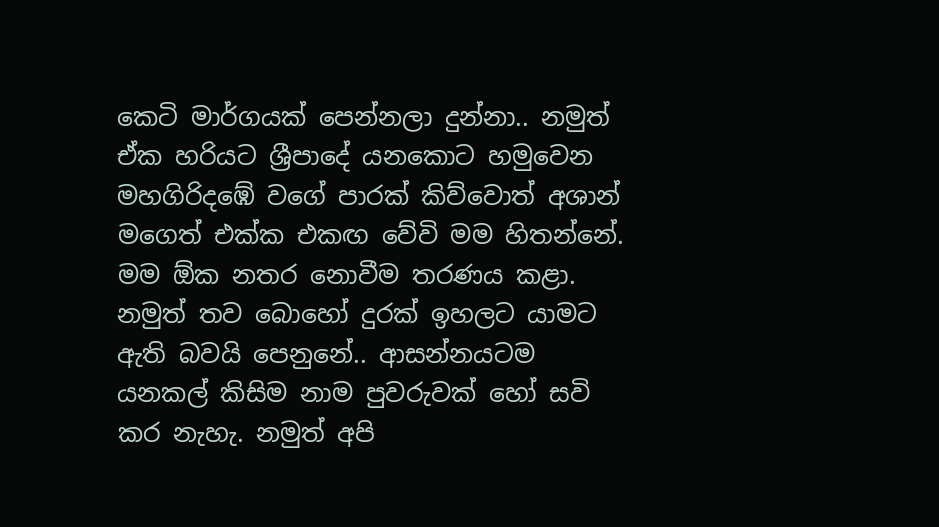කෙටි මාර්ගයක් පෙන්නලා දුන්නා.. නමුත් ඒක හරියට ශ්‍රීපාදේ යනකොට හමුවෙන මහගිරිදඹේ වගේ පාරක් කිව්වොත් අශාන් මගෙත් එක්ක එකඟ වේවි මම හිතන්නේ. මම ඕක නතර නොවීම තරණය කළා. නමුත් තව බොහෝ දුරක් ඉහලට යාමට ඇති බවයි පෙනුනේ.. ආසන්නයටම යනකල් කිසිම නාම පුවරුවක් හෝ සවි කර නැහැ. නමුත් අපි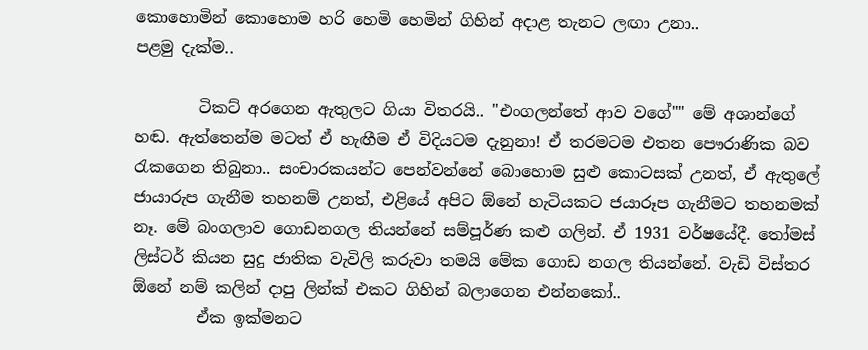කොහොමින් කොහොම හරි හෙමි හෙමින් ගිහින් අදාළ තැනට ලඟා උනා..
පළමු දැක්ම..

        ටිකට් අරගෙන ඇතුලට ගියා විතරයි.. "එංගලන්තේ ආව වගේ"" මේ අශාන්ගේ හඬ. ඇත්තෙන්ම මටත් ඒ හැඟීම ඒ විදියටම දැනුනා! ඒ තරමටම එතන පෞරාණික බව රැකගෙන තිබුනා.. සංචාරකයන්ට පෙන්වන්නේ බොහොම සුළු කොටසක් උනත්, ඒ ඇතුලේ ජායාරුප ගැනීම තහනම් උනත්, එළියේ අපිට ඕනේ හැටියකට ජයාරූප ගැනීමට තහනමක් නෑ. මේ බංගලාව ගොඩනගල තියන්නේ සම්පූර්ණ කළු ගලින්. ඒ 1931 වර්ෂයේදී. තෝමස් ලිස්ටර් කියන සුදු ජාතික වැවිලි කරුවා තමයි මේක ගොඩ නගල තියන්නේ. වැඩි විස්තර ඕනේ නම් කලින් දාපු ලින්ක් එකට ගිහින් බලාගෙන එන්නකෝ..
        ඒක ඉක්මනට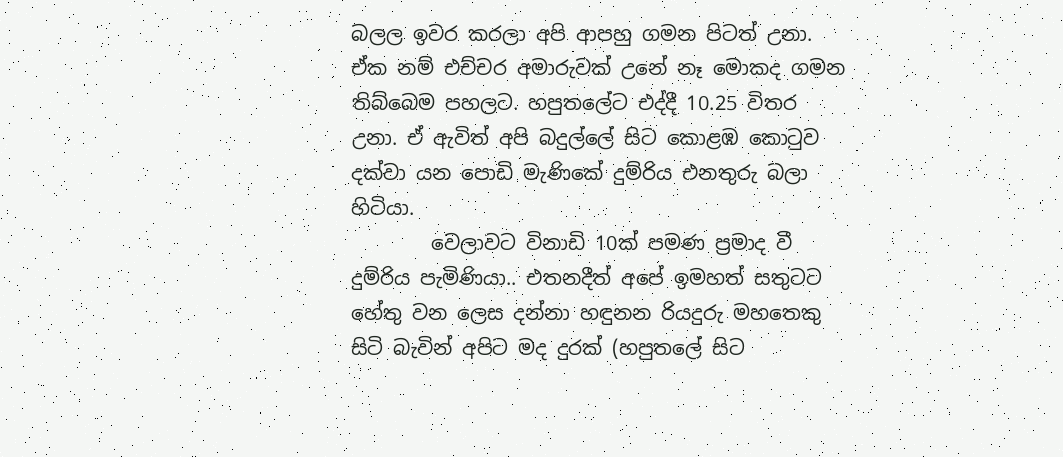බලල ඉවර කරලා අපි ආපහු ගමන පිටත් උනා. ඒක නම් එච්චර අමාරුවක් උනේ නෑ මොකද ගමන තිබ්බෙම පහලට. හපුතලේට එද්දී 10.25 විතර උනා. ඒ ඇවිත් අපි බදුල්ලේ සිට කොළඹ කොටුව දක්වා යන පොඩි මැණිකේ දුම්රිය එනතුරු බලා හිටියා.
        වෙලාවට විනාඩි 10ක් පමණ ප්‍රමාද වී දුම්රිය පැමිණියා.. එතනදීත් අපේ ඉමහත් සතුටට හේතු වන ලෙස දන්නා හඳුනන රියදුරු මහතෙකු සිටි බැවින් අපිට මද දුරක් (හපුතලේ සිට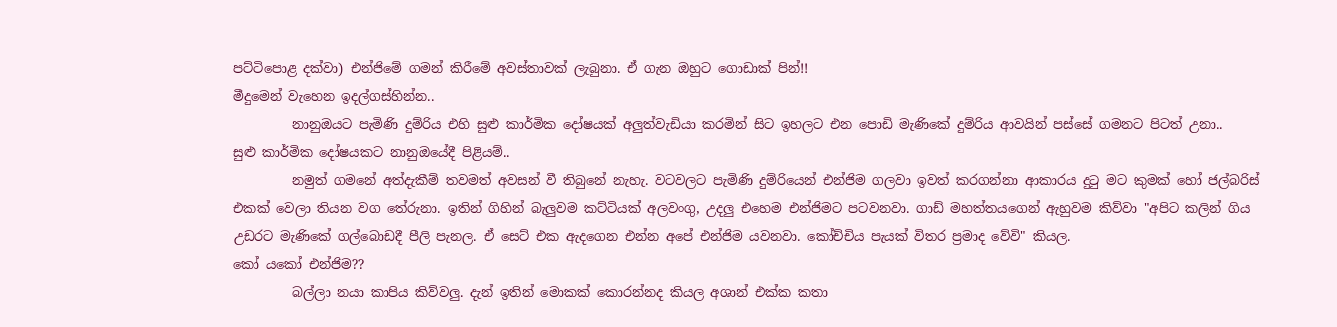පට්ටිපොළ දක්වා) එන්ජිමේ ගමන් කිරීමේ අවස්තාවක් ලැබුනා. ඒ ගැන ඔහුට ගොඩාක් පින්!!
මීදුමෙන් වැහෙන ඉදල්ගස්හින්න..
         නානුඔයට පැමිණි දුම්රිය එහි සුළු කාර්මික දෝෂයක් අලුත්වැඩියා කරමින් සිට ඉහලට එන පොඩි මැණිකේ දුම්රිය ආවයින් පස්සේ ගමනට පිටත් උනා..
සුළු කාර්මික දෝෂයකට නානුඔයේදී පිළියම්..
         නමුත් ගමනේ අත්දැකීම් තවමත් අවසන් වී තිබුනේ නැහැ. වටවලට පැමිණි දුම්රියෙන් එන්ජිම ගලවා ඉවත් කරගන්නා ආකාරය දුටු මට කුමක් හෝ ජල්බරිස් එකක් වෙලා තියන වග තේරුනා. ඉතින් ගිහින් බැලුවම කට්ටියක් අලවංගු, උදලු එහෙම එන්ජිමට පටවනවා. ගාඩ් මහත්තයගෙන් ඇහුවම කිව්වා "අපිට කලින් ගිය උඩරට මැණිකේ ගල්බොඩදී පීලි පැනල. ඒ සෙට් එක ඇදගෙන එන්න අපේ එන්ජිම යවනවා. කෝච්චිය පැයක් විතර ප්‍රමාද වේවි" කියල.
කෝ යකෝ එන්ජිම??
         බල්ලා නයා කාපිය කිව්වලු. දැන් ඉතින් මොකක් කොරන්නද කියල අශාන් එක්ක කතා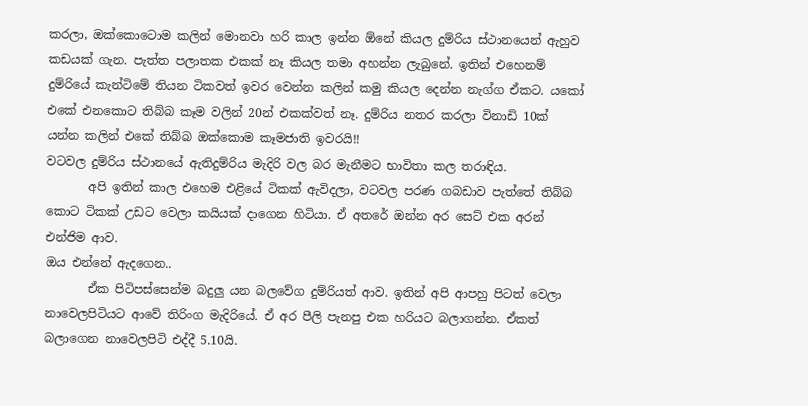කරලා, ඔක්කොටොම කලින් මොනවා හරි කාල ඉන්න ඕනේ කියල දුම්රිය ස්ථානයෙන් ඇහුව කඩයක් ගැන. පැත්ත පලාතක එකක් නෑ කියල තමා අහන්න ලැබුනේ. ඉතින් එහෙනම් දුම්රියේ කැන්ටිමේ තියන ටිකවත් ඉවර වෙන්න කලින් කමු කියල දෙන්න නැග්ග ඒකට. යකෝ එකේ එනකොට තිබ්බ කෑම වලින් 20න් එකක්වත් නෑ. දුම්රිය නතර කරලා විනාඩි 10ක් යන්න කලින් එකේ තිබ්බ ඔක්කොම කෑමජාති ඉවරයි!!
වටවල දුම්රිය ස්ථානයේ ඇතිදුම්රිය මැදිරි වල බර මැනීමට භාවිතා කල තරාඳිය.
       අපි ඉතින් කාල එහෙම එළියේ ටිකක් ඇවිදලා, වටවල පරණ ගබඩාව පැත්තේ තිබ්බ කොට ටිකක් උඩට වෙලා කයියක් දාගෙන හිටියා. ඒ අතරේ ඔන්න අර සෙට් එක අරන් එන්ජිම ආව.
ඔය එන්නේ ඇදගෙන..
       ඒක පිටිපස්සෙන්ම බදුලු යන බලවේග දුම්රියත් ආව. ඉතින් අපි ආපහු පිටත් වෙලා නාවෙලපිටියට ආවේ තිරිංග මැදිරියේ. ඒ අර පීලි පැනපු එක හරියට බලාගන්න. ඒකත් බලාගෙන නාවෙලපිටි එද්දී 5.10යි.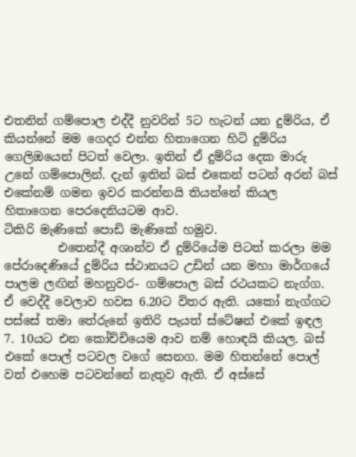එතනින් ගම්පොල එද්දී නුවරින් 5ට හැටන් යන දුම්රිය, ඒ කියන්නේ මම ගෙදර එන්න හිතාගෙන හිටි දුම්රිය ගෙලිඔයෙන් පිටත් වෙලා. ඉතින් ඒ දුම්රිය දෙක මාරු උනේ ගම්පොලින්. දැන් ඉතින් බස් එකෙන් පටන් අරන් බස් එකේනම් ගමන ඉවර කරන්නයි තියන්නේ කියල හිතාගෙන පෙරදෙනියටම ආව.
ටිකිරි මැණිකේ පොඩි මැණිකේ හමුව.
         එතෙන්දී අශාන්ව ඒ දුම්රියේම පිටත් කරලා මම පේරාදෙණියේ දුම්රිය ස්ථානයට උඩින් යන මහා මාර්ගයේ පාලම ලඟින් මහනුවර- ගම්පොල බස් රථයකට නැග්ග. ඒ වෙද්දී වෙලාව හවස 6.20ට විතර ඇති. යකෝ නැග්ගට පස්සේ තමා තේරුනේ ඉතිරි පැයත් ස්ටේෂන් එකේ ඉඳල 7. 10යට එන කෝච්චියෙම ආව නම් හොඳයි කියල. බස් එකේ පොල් පටවල වගේ සෙනග. මම හිතන්නේ පොල් වත් එහෙම පටවන්නේ නැතුව ඇති. ඒ අස්සේ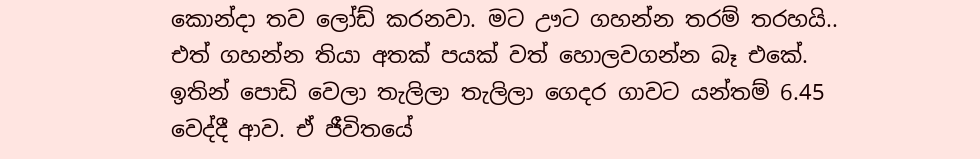කොන්දා තව ලෝඩ් කරනවා. මට ඌට ගහන්න තරම් තරහයි.. එත් ගහන්න තියා අතක් පයක් වත් හොලවගන්න බෑ එකේ. ඉතින් පොඩි වෙලා තැලිලා තැලිලා ගෙදර ගාවට යන්තම් 6.45 වෙද්දී ආව. ඒ ජීවිතයේ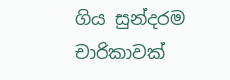ගිය සුන්දරම චාරිකාවක්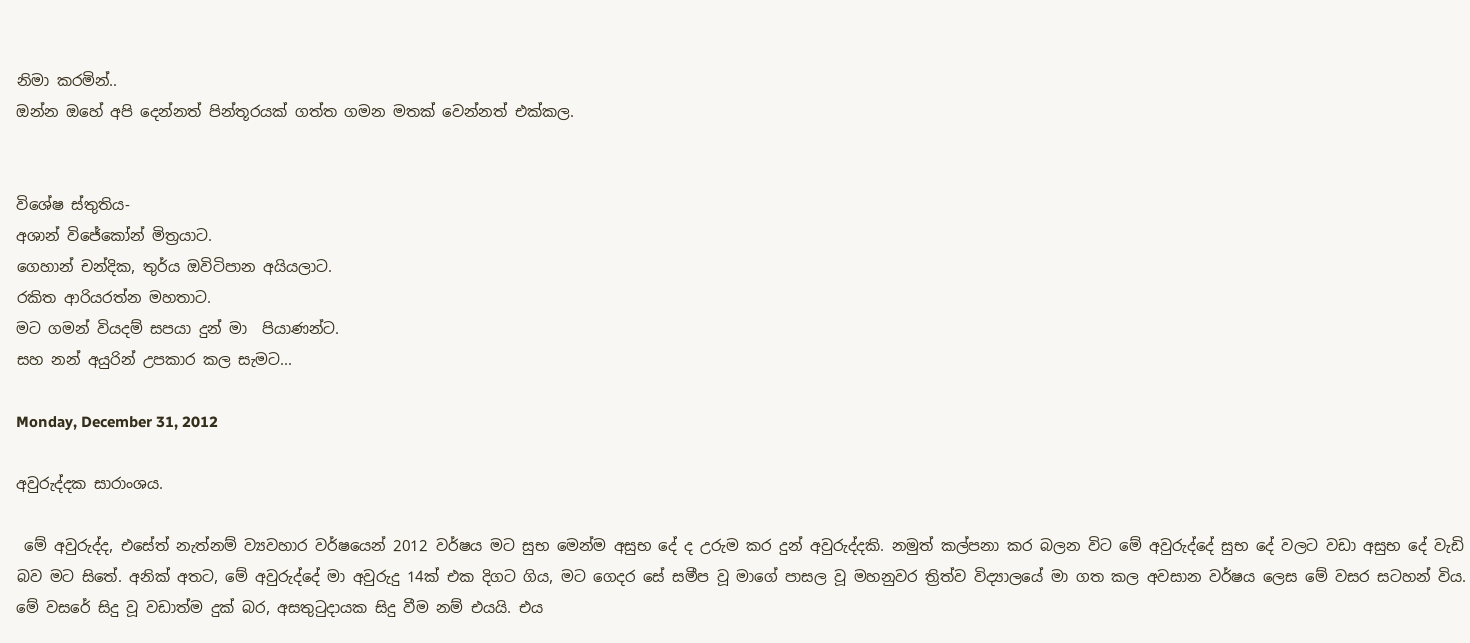නිමා කරමින්..
ඔන්න ඔහේ අපි දෙන්නත් පින්තූරයක් ගත්ත ගමන මතක් වෙන්නත් එක්කල.


විශේෂ ස්තුතිය-
අශාන් විජේකෝන් මිත්‍රයාට.
ගෙහාන් චන්දික, තුර්ය ඔවිටිපාන අයියලාට.
රකිත ආරියරත්න මහතාට.
මට ගමන් වියදම් සපයා දුන් මා  පියාණන්ට.
සහ නන් අයුරින් උපකාර කල සැමට...

Monday, December 31, 2012

අවුරුද්දක සාරාංශය.

 මේ අවුරුද්ද, එසේත් නැත්නම් ව්‍යවහාර වර්ෂයෙන් 2012 වර්ෂය මට සුභ මෙන්ම අසුභ දේ ද උරුම කර දුන් අවුරුද්දකි. නමුත් කල්පනා කර බලන විට මේ අවුරුද්දේ සුභ දේ වලට වඩා අසුභ දේ වැඩි බව මට සිතේ. අනික් අතට, මේ අවුරුද්දේ මා අවුරුදු 14ක් එක දිගට ගිය, මට ගෙදර සේ සමීප වූ මාගේ පාසල වූ මහනුවර ත්‍රිත්ව විද්‍යාලයේ මා ගත කල අවසාන වර්ෂය ලෙස මේ වසර සටහන් විය. මේ වසරේ සිදු වූ වඩාත්ම දුක් බර, අසතුටුදායක සිදු වීම නම් එයයි. එය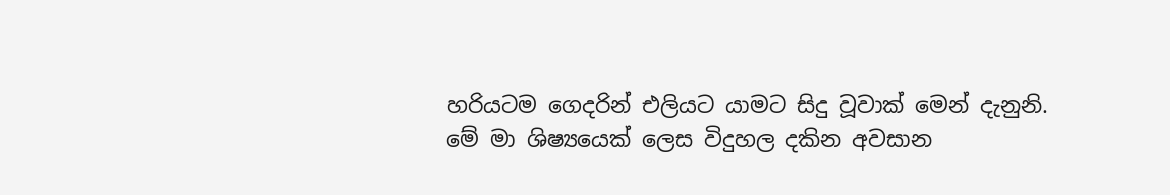හරියටම ගෙදරින් එලියට යාමට සිදු වූවාක් මෙන් දැනුනි.
මේ මා ශිෂ්‍යයෙක් ලෙස විදුහල දකින අවසාන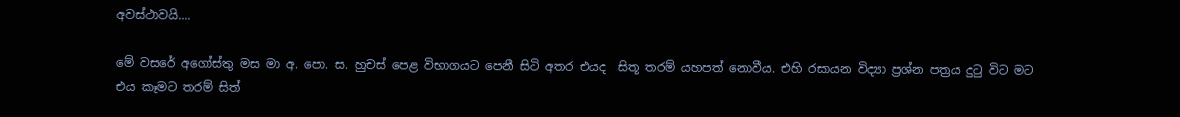අවස්ථාවයි....

මේ වසරේ අගෝස්තු මස මා අ. පො. ස. හුචස් පෙළ විභාගයට පෙනී සිටි අතර එයද  සිතූ තරම් යහපත් නොවීය. එහි රසායන විද්‍යා ප්‍රශ්න පත්‍රය දුටු විට මට එය කෑමට තරම් සිත්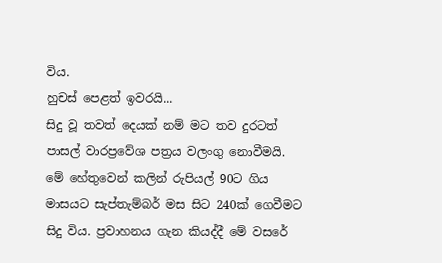විය.
හුචස් පෙළත් ඉවරයි...
සිදු වූ තවත් දෙයක් නම් මට තව දුරටත් පාසල් වාරප්‍රවේශ පත්‍රය වලංගු නොවීමයි. මේ හේතුවෙන් කලින් රුපියල් 90ට ගිය මාසයට සැප්තැම්බර් මස සිට 240ක් ගෙවීමට සිදු විය. ප්‍රවාහනය ගැන කියද්දී මේ වසරේ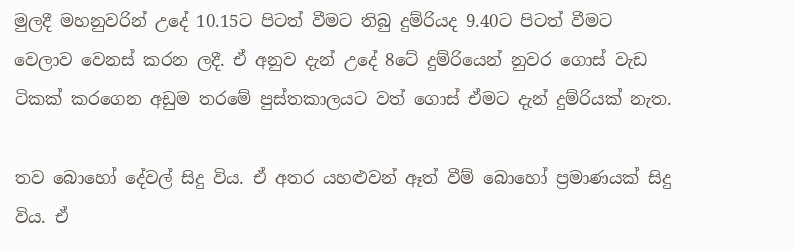මුලදී මහනුවරින් උදේ 10.15ට පිටත් වීමට තිබු දුම්රියද 9.40ට පිටත් වීමට වෙලාව වෙනස් කරන ලදී. ඒ අනුව දැන් උදේ 8ටේ දුම්රියෙන් නුවර ගොස් වැඩ ටිකක් කරගෙන අඩුම තරමේ පුස්තකාලයට වත් ගොස් ඒමට දැන් දුම්රියක් නැත.

තව බොහෝ දේවල් සිදු විය. ඒ අතර යහළුවන් ඈත් වීම් බොහෝ ප්‍රමාණයක් සිදු විය. ඒ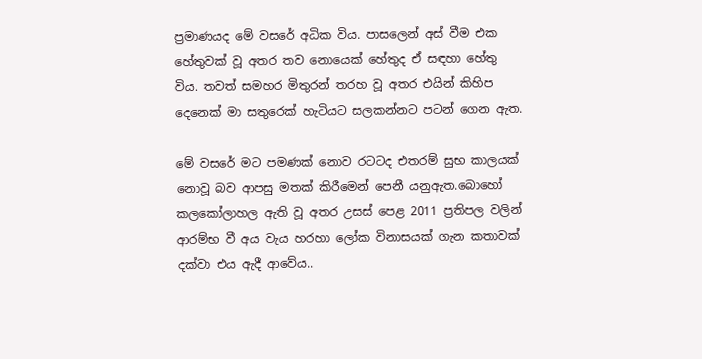ප්‍රමාණයද මේ වසරේ අධික විය. පාසලෙන් අස් වීම එක හේතුවක් වූ අතර තව නොයෙක් හේතුද ඒ සඳහා හේතු විය. තවත් සමහර මිතුරන් තරහ වූ අතර එයින් කිහිප දෙනෙක් මා සතුරෙක් හැටියට සලකන්නට පටන් ගෙන ඇත.

මේ වසරේ මට පමණක් නොව රටටද එතරම් සුභ කාලයක් නොවූ බව ආපසු මතක් කිරීමෙන් පෙනී යනුඇත.බොහෝ කලකෝලාහල ඇති වූ අතර උසස් පෙළ 2011 ප්‍රතිපල වලින් ආරම්භ වී අය වැය හරහා ලෝක විනාසයක් ගැන කතාවක් දක්වා එය ඇදී ආවේය..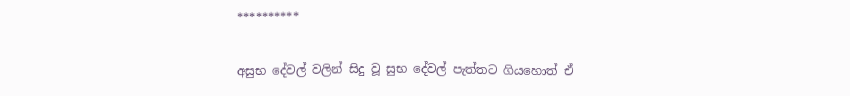**********

අසුභ දේවල් වලින් සිදු වූ සුභ දේවල් පැත්තට ගියහොත් ඒ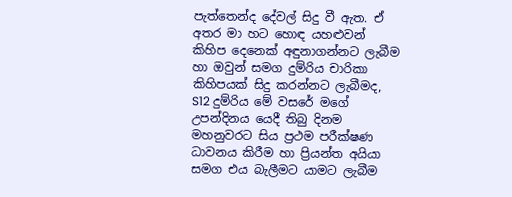පැත්තෙන්ද දේවල් සිදු වී ඇත. ඒ අතර මා හට හොඳ යහළුවන් කිහිප දෙනෙක් අඳුනාගන්නට ලැබීම හා ඔවුන් සමග දුම්රිය චාරිකා කිහිපයක් සිදු කරන්නට ලැබීමද, S12 දුම්රිය මේ වසරේ මගේ උපන්දිනය යෙදී තිබු දිනම මහනුවරට සිය ප්‍රථම පරීක්ෂණ ධාවනය කිරීම හා ප්‍රියන්ත අයියා සමග එය බැලීමට යාමට ලැබීම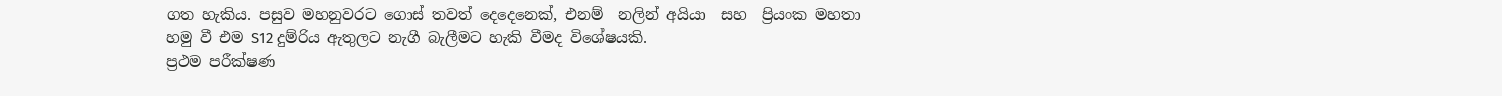ගත හැකිය. පසුව මහනුවරට ගොස් තවත් දෙදෙනෙක්, එනම්  නලින් අයියා  සහ  ප්‍රියංක මහතා  හමු වී එම S12 දුම්රිය ඇතුලට නැගී බැලීමට හැකි වීමද විශේෂයකි.
ප්‍රථම පරීක්ෂණ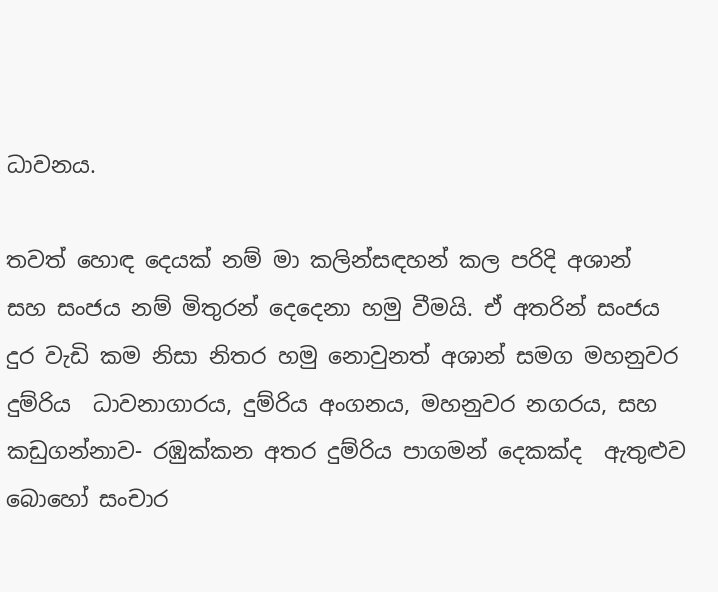ධාවනය.

තවත් හොඳ දෙයක් නම් මා කලින්සඳහන් කල පරිදි අශාන්  සහ සංජය නම් මිතුරන් දෙදෙනා හමු වීමයි. ඒ අතරින් සංජය දුර වැඩි කම නිසා නිතර හමු නොවුනත් අශාන් සමග මහනුවර දුම්රිය  ධාවනාගාරය, දුම්රිය අංගනය, මහනුවර නගරය, සහ කඩුගන්නාව- රඹුක්කන අතර දුම්රිය පාගමන් දෙකක්ද  ඇතුළුව බොහෝ සංචාර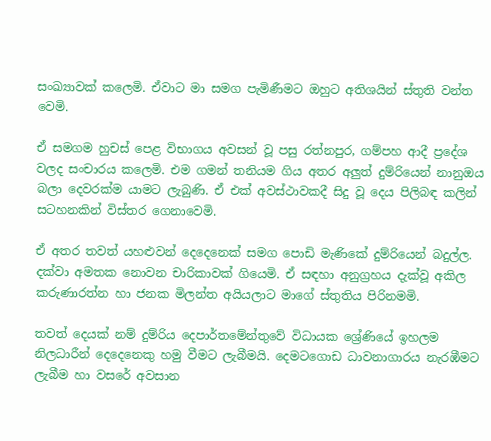සංඛ්‍යාවක් කලෙමි. ඒවාට මා සමග පැමිණීමට ඔහුට අතිශයින් ස්තුති වන්ත වෙමි.

ඒ සමගම හුචස් පෙළ විභාගය අවසන් වූ පසු රත්නපුර, ගම්පහ ආදී ප්‍රදේශ වලද සංචාරය කලෙමි. එම ගමන් තනියම ගිය අතර අලුත් දුම්රියෙන් නානුඔය බලා දෙවරක්ම යාමට ලැබුණි. ඒ එක් අවස්ථාවකදී සිදු වූ දෙය පිලිබඳ කලින්  සටහනකින් විස්තර ගෙනාවෙමි.

ඒ අතර තවත් යහළුවන් දෙදෙනෙක් සමග පොඩි මැණිකේ දුම්රියෙන් බදුල්ල. දක්වා අමතක නොවන චාරිකාවක් ගියෙමි. ඒ සඳහා අනුග්‍රහය දැක්වූ අකිල කරුණාරත්න හා ජනක මිලන්ත අයියලාට මාගේ ස්තුතිය පිරිනමමි.

තවත් දෙයක් නම් දුම්රිය දෙපාර්තමේන්තුවේ විධායක ශ්‍රේණියේ ඉහලම නිලධාරීන් දෙදෙනෙකු හමු වීමට ලැබීමයි. දෙමටගොඩ ධාවනාගාරය නැරඹීමට ලැබීම හා වසරේ අවසාන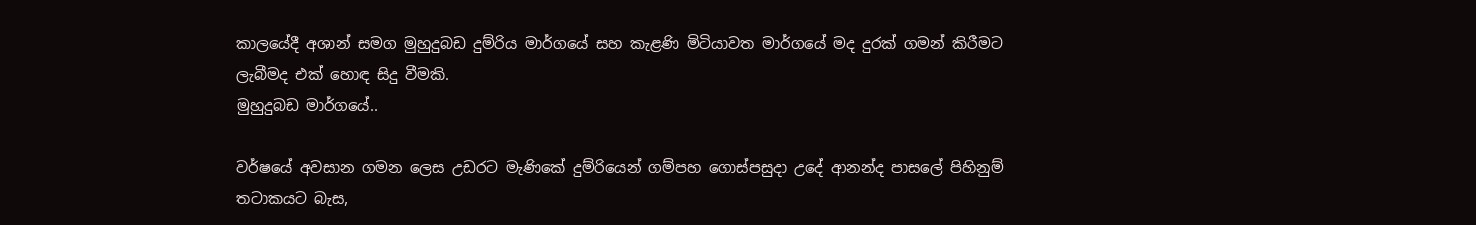කාලයේදී අශාන් සමග මුහුදුබඩ දුම්රිය මාර්ගයේ සහ කැළණි මිටියාවත මාර්ගයේ මද දුරක් ගමන් කිරීමට ලැබීමද එක් හොඳ සිදු වීමකි.
මුහුදුබඩ මාර්ගයේ..

වර්ෂයේ අවසාන ගමන ලෙස උඩරට මැණිකේ දුම්රියෙන් ගම්පහ ගොස්පසුදා උදේ ආනන්ද පාසලේ පිහිනුම් තටාකයට බැස,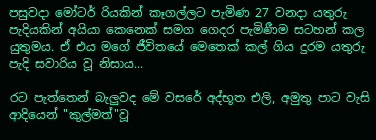පසුවදා මෝටර් රියකින් කෑගල්ලට පැමිණ 27 වනදා යතුරු පැදියකින් අයියා කෙනෙක් සමග ගෙදර පැමිණීම සටහන් කල යුතුමය. ඒ එය මගේ ජීවිතයේ මෙතෙක් කල් ගිය දුරම යතුරු පැදි සවාරිය වූ නිසාය...

රට පැත්තෙන් බැලුවද මේ වසරේ අද්භූත එලි, අමුතු පාට වැසි ආදියෙන් "කුල්මත්"වූ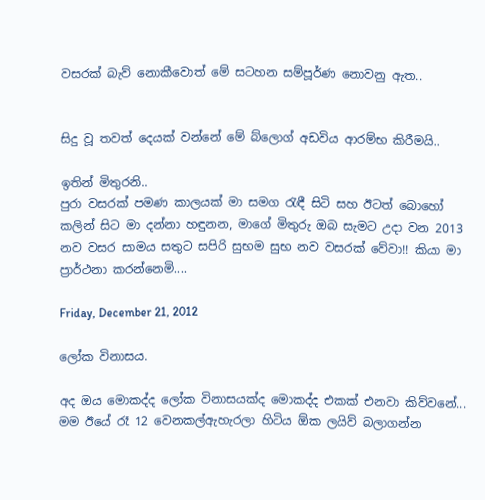වසරක් බැව් නොකීවොත් මේ සටහන සම්පූර්ණ නොවනු ඇත..


සිදු වූ තවත් දෙයක් වන්නේ මේ බ්ලොග් අඩවිය ආරම්භ කිරීමයි..

ඉතින් මිතුරනි..
පුරා වසරක් පමණ කාලයක් මා සමග රැඳී සිටි සහ ඊටත් බොහෝ කලින් සිට මා දන්නා හඳුනන, මාගේ මිතුරු ඔබ සැමට උදා වන 2013 නව වසර සාමය සතුට සපිරි සුභම සුභ නව වසරක් වේවා!! කියා මා ප්‍රාර්ථනා කරන්නෙමි....

Friday, December 21, 2012

ලෝක විනාසය.

අද ඔය මොකද්ද ලෝක විනාසයක්ද මොකද්ද එකක් එනවා කිව්වනේ...
මම ඊයේ රෑ 12 වෙනකල්ඇහැරලා හිටිය ඕක ලයිව් බලාගන්න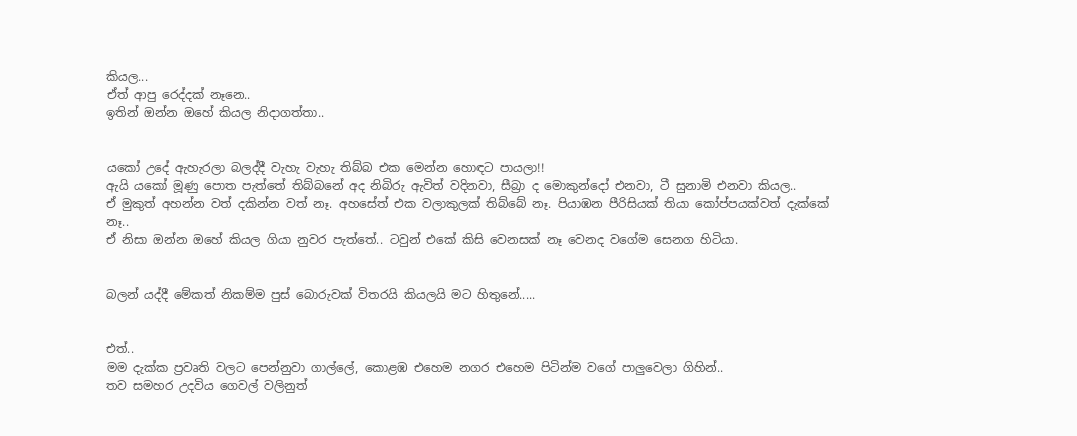කියල...
ඒත් ආපු රෙද්දක් නෑනෙ..
ඉතින් ඔන්න ඔහේ කියල නිදාගත්තා..


යකෝ උදේ ඇහැරලා බලද්දී වැහැ වැහැ තිබ්බ එක මෙන්න හොඳට පායලා!!
ඇයි යකෝ මූණු පොත පැත්තේ තිබ්බනේ අද නිබිරු ඇවිත් වදිනවා, සීබ්‍රා ද මොකුන්දෝ එනවා, ටී සුනාමි එනවා කියල..
ඒ මුකුත් අහන්න වත් දකින්න වත් නෑ. අහසේත් එක වලාකුලක් තිබ්බේ නෑ. පියාඹන පීරිසියක් තියා කෝප්පයක්වත් දැක්කේ නෑ..
ඒ නිසා ඔන්න ඔහේ කියල ගියා නුවර පැත්තේ.. ටවුන් එකේ කිසි වෙනසක් නෑ වෙනද වගේම සෙනග හිටියා.


බලන් යද්දී මේකත් නිකම්ම පුස් බොරුවක් විතරයි කියලයි මට හිතුනේ.....


එත්..
මම දැක්ක ප්‍රවෘති වලට පෙන්නුවා ගාල්ලේ, කොළඹ එහෙම නගර එහෙම පිටින්ම වගේ පාලුවෙලා ගිහින්..
තව සමහර උදවිය ගෙවල් වලිනුත්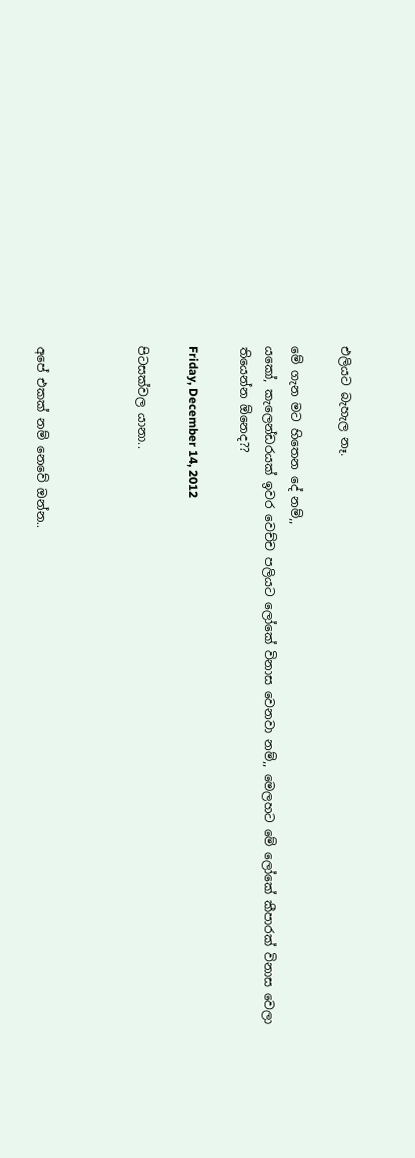එලියට බැහැල නෑ.

මේ ගැන මට හිතෙන දේ නම්,,
යකෝ, කැලෙන්ඩරයක් ඉවර වෙච්ච පලියට ලෝකේ විනාස වෙනවා නම්,, මෙලහට මේ ලෝකේ කීපාරක් විනාස වෙලා තියෙන්න ඕනෙද??

Friday, December 14, 2012

පිටසක්වල යානා..



අපේ එකක් නම් නෙවේ ඔන්න..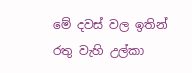මේ දවස් වල ඉතින් රතු වැහි උල්කා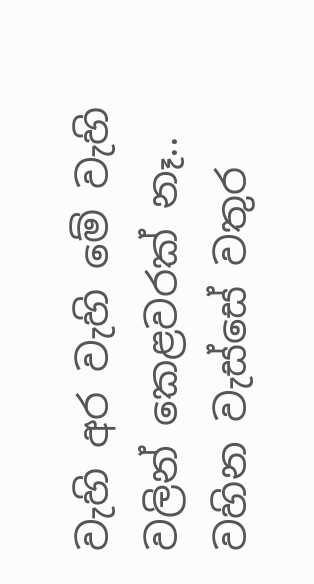වැහි අර වැහි මේ වැහි වලින් කෙළවරක් නෑ.. වහින වැස්සේ වතුර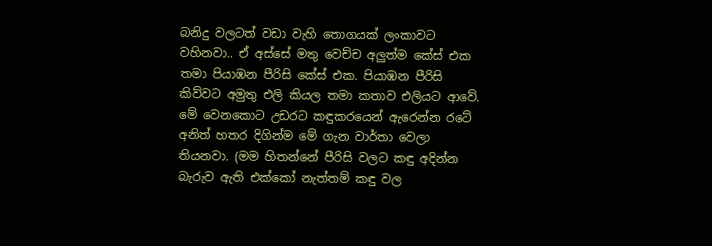බනිදු වලටත් වඩා වැහි තොගයක් ලංකාවට වහිනවා.. ඒ අස්සේ මතු වෙච්ච අලුත්ම කේස් එක තමා පියාඹන පීරිසි කේස් එක. පියාඹන පීරිසි කිව්වට අමුතු එලි කියල තමා කතාව එලියට ආවේ. මේ වෙනකොට උඩරට කඳුකරයෙන් ඇරෙන්න රටේ අනිත් හතර දිගින්ම මේ ගැන වාර්තා වෙලා තියනවා. (මම හිතන්නේ පීරිසි වලට කඳු අදින්න බැරුව ඇති එක්කෝ නැත්තම් කඳු වල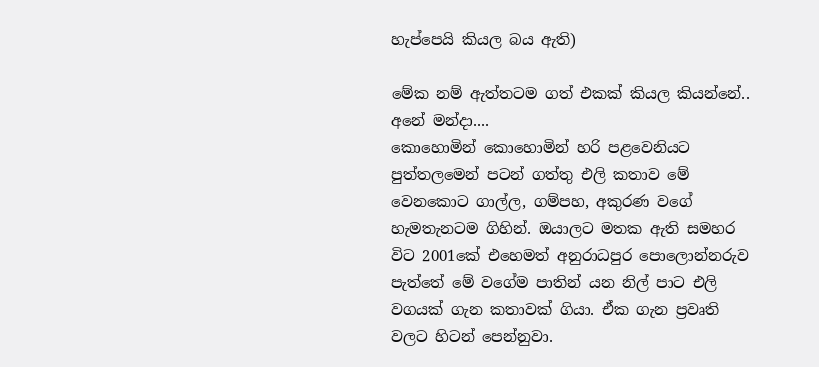හැප්පෙයි කියල බය ඇති)

මේක නම් ඇත්තටම ගත් එකක් කියල කියන්නේ.. අනේ මන්දා....
කොහොමින් කොහොමින් හරි පළවෙනියට පුත්තලමෙන් පටන් ගත්තු එලි කතාව මේ වෙනකොට ගාල්ල, ගම්පහ, අකුරණ වගේ හැමතැනටම ගිහින්. ඔයාලට මතක ඇති සමහර විට 2001කේ එහෙමත් අනුරාධපුර පොලොන්නරුව පැත්තේ මේ වගේම පාතින් යන නිල් පාට එලි වගයක් ගැන කතාවක් ගියා. ඒක ගැන ප්‍රවෘති වලට හිටන් පෙන්නුවා.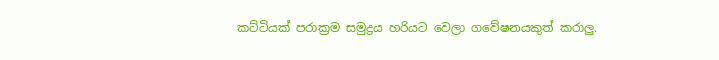කට්ටියක් පරාක්‍රම සමුද්‍රය හරියට වෙලා ගවේෂනයකුත් කරාලු.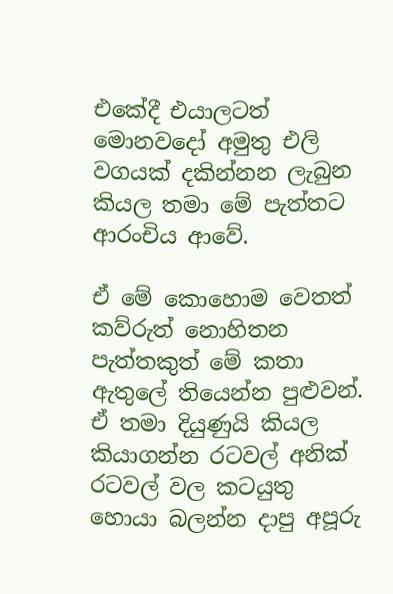එකේදී එයාලටත් මොනවදෝ අමුතු එලි වගයක් දකින්නන ලැබුන කියල තමා මේ පැත්තට ආරංචිය ආවේ.

ඒ මේ කොහොම වෙතත් කව්රුත් නොහිතන පැත්තකුත් මේ කතා ඇතුලේ තියෙන්න පුළුවන්. ඒ තමා දියුණුයි කියල කියාගන්න රටවල් අනික් රටවල් වල කටයුතු හොයා බලන්න දාපු අපූරු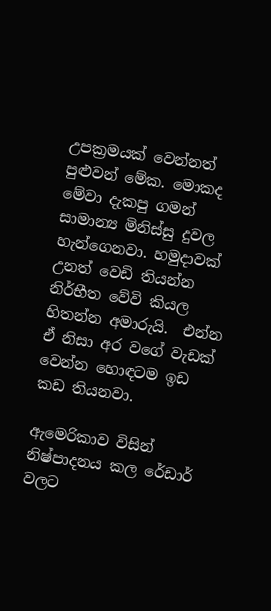උපක්‍රමයක් වෙන්නත් පුළුවන් මේක. මොකද මේවා දැකපු ගමන් සාමාන්‍ය මිනිස්සු දුවල හැන්ගෙනවා. හමුදාවක් උනත් වෙඩි තියන්න නිර්භීත වේවි කියල හිතන්න අමාරුයි.  එන්න ඒ නිසා අර වගේ වැඩක් වෙන්න හොඳටම ඉඩ කඩ තියනවා.

ඇමෙරිකාව විසින් නිෂ්පාදනය කල රේඩාර් වලට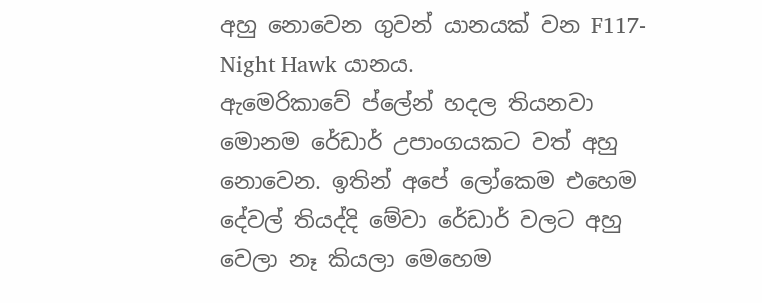අහු නොවෙන ගුවන් යානයක් වන F117- Night Hawk යානය.
ඇමෙරිකාවේ ප්ලේන් හදල තියනවා මොනම රේඩාර් උපාංගයකට වත් අහු නොවෙන. ඉතින් අපේ ලෝකෙම එහෙම දේවල් තියද්දි මේවා රේඩාර් වලට අහු වෙලා නෑ කියලා මෙහෙම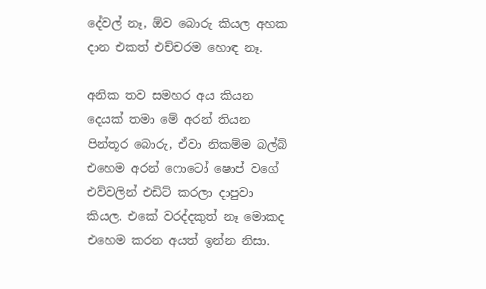දේවල් නෑ, ඕව බොරු කියල අහක දාන එකත් එච්චරම හොඳ නෑ.

අනික තව සමහර අය කියන දෙයක් තමා මේ අරන් තියන පින්තූර බොරු, ඒවා නිකම්ම බල්බ් එහෙම අරන් ෆොටෝ ෂොප් වගේ එව්වලින් එඩිට් කරලා දාපුවා කියල. එකේ වරද්දකුත් නෑ මොකද එහෙම කරන අයත් ඉන්න නිසා.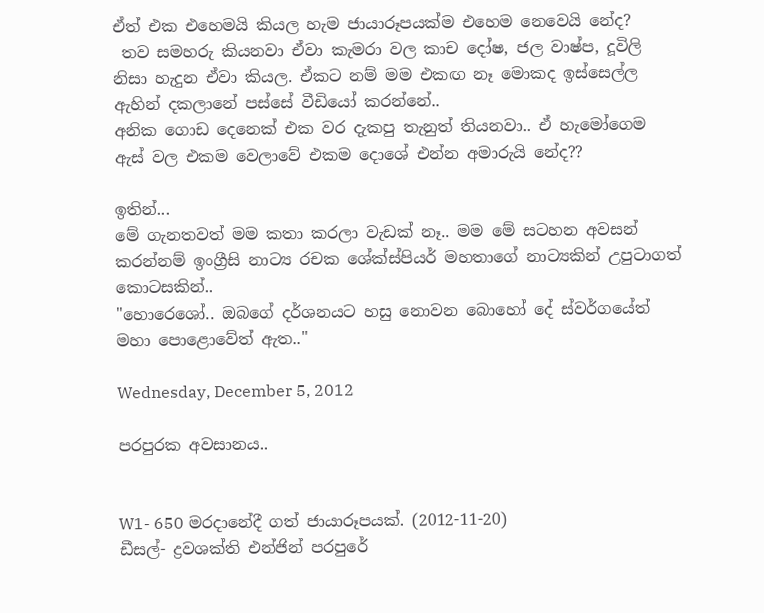ඒත් එක එහෙමයි කියල හැම ජායාරූපයක්ම එහෙම නෙවෙයි නේද?
 තව සමහරු කියනවා ඒවා කැමරා වල කාච දෝෂ, ජල වාෂ්ප, දූවිලි නිසා හැදුන ඒවා කියල. ඒකට නම් මම එකඟ නෑ මොකද ඉස්සෙල්ල ඇහින් දකලානේ පස්සේ වීඩියෝ කරන්නේ..
අනික ගොඩ දෙනෙක් එක වර දැකපු තැනුත් තියනවා.. ඒ හැමෝගෙම ඇස් වල එකම වෙලාවේ එකම දොශේ එන්න අමාරුයි නේද??

ඉතින්...
මේ ගැනතවත් මම කතා කරලා වැඩක් නෑ.. මම මේ සටහන අවසන් කරන්නම් ඉංග්‍රීසි නාට්‍ය රචක ශේක්ස්පියර් මහතාගේ නාට්‍යකින් උපුටාගත් කොටසකින්..
"හොරෙශෝ.. ඔබගේ දර්ශනයට හසු නොවන බොහෝ දේ ස්වර්ගයේත් මහා පොළොවේත් ඇත.."

Wednesday, December 5, 2012

පරපුරක අවසානය..


W1- 650 මරදානේදී ගත් ජායාරූපයක්. (2012-11-20)
ඩීසල්- ද්‍රවශක්ති එන්ජින් පරපුරේ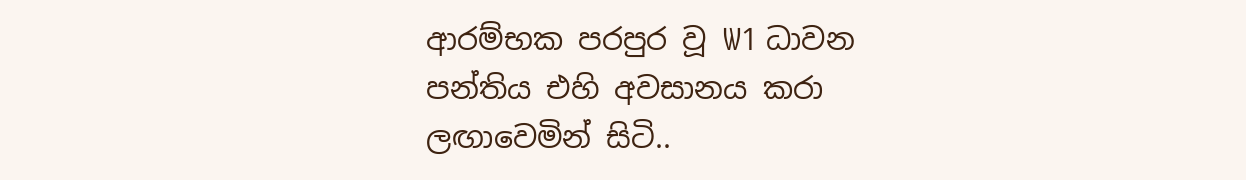ආරම්භක පරපුර වූ W1 ධාවන පන්තිය එහි අවසානය කරා ලඟාවෙමින් සිටි..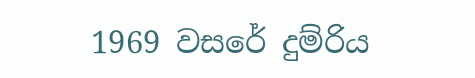1969 වසරේ දුම්රිය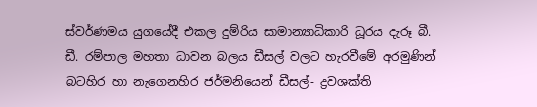ස්වර්ණමය යුගයේදී එකල දුම්රිය සාමාන්‍යාධිකාරි ධූරය දැරූ බී. ඩී. රම්පාල මහතා ධාවන බලය ඩීසල් වලට හැරවීමේ අරමුණින් බටහිර හා නැගෙනහිර ජර්මනියෙන් ඩීසල්- ද්‍රවශක්ති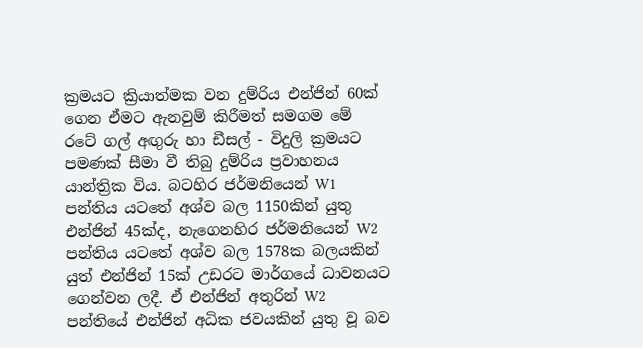ක්‍රමයට ක්‍රියාත්මක වන දුම්රිය එන්ජින් 60ක් ගෙන ඒමට ඇනවුම් කිරීමත් සමගම මේ රටේ ගල් අඟුරු හා ඩීසල් - විදුලි ක්‍රමයට පමණක් සීමා වී තිබු දුම්රිය ප්‍රවාහනය යාන්ත්‍රික විය. බටහිර ජර්මනියෙන් W1 පන්තිය යටතේ අශ්ව බල 1150කින් යුතු එන්ජින් 45ක්ද, නැගෙනහිර ජර්මනියෙන් W2 පන්තිය යටතේ අශ්ව බල 1578ක බලයකින් යුත් එන්ජින් 15ක් උඩරට මාර්ගයේ ධාවනයට ගෙන්වන ලදී. ඒ එන්ජින් අතුරින් W2 පන්තියේ එන්ජින් අධික ජවයකින් යුතු වූ බව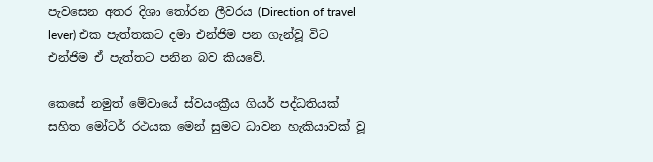පැවසෙන අතර දිශා තෝරන ලීවරය (Direction of travel lever) එක පැත්තකට දමා එන්ජිම පන ගැන්වූ විට එන්ජිම ඒ පැත්තට පනින බව කියවේ.

කෙසේ නමුත් මේවායේ ස්වයංක්‍රීය ගියර් පද්ධතියක් සහිත මෝටර් රථයක මෙන් සුමට ධාවන හැකියාවක් වූ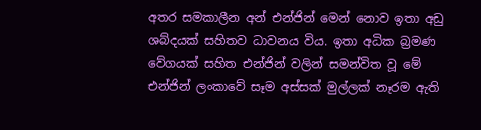අතර සමකාලීන අන් එන්ජින් මෙන් නොව ඉතා අඩු ශබ්දයක් සහිතව ධාවනය විය. ඉතා අධික බ්‍රමණ වේගයක් සහිත එන්ජින් වලින් සමන්විත වූ මේ එන්ජින් ලංකාවේ සෑම අස්සක් මුල්ලක් නෑරම ඇති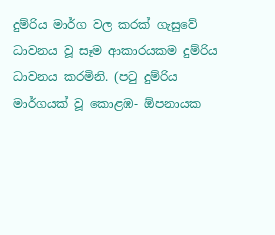දුම්රිය මාර්ග වල කරක් ගැසුවේ ධාවනය වූ සෑම ආකාරයකම දුම්රිය ධාවනය කරමිනි. (පටු දුම්රිය මාර්ගයක් වූ කොළඹ- ඕපනායක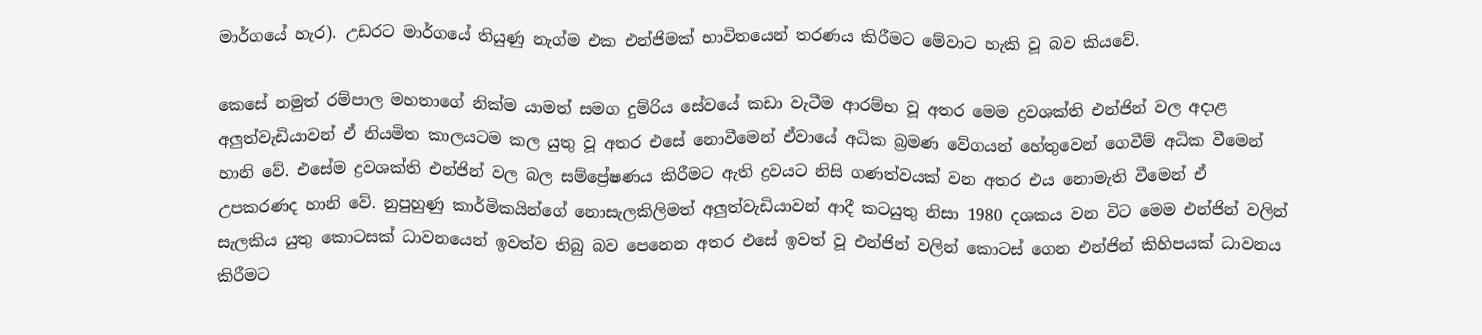මාර්ගයේ හැර). උඩරට මාර්ගයේ තියුණු නැග්ම එක එන්ජිමක් භාවිතයෙන් තරණය කිරීමට මේවාට හැකි වූ බව කියවේ.

කෙසේ නමුත් රම්පාල මහතාගේ නික්ම යාමත් සමග දුම්රිය සේවයේ කඩා වැටීම ආරම්භ වූ අතර මෙම ද්‍රවශක්ති එන්ජින් වල අදාළ අලුත්වැඩියාවන් ඒ නියමිත කාලයටම කල යුතු වූ අතර එසේ නොවීමෙන් ඒවායේ අධික බ්‍රමණ වේගයන් හේතුවෙන් ගෙවීම් අධික වීමෙන් හානි වේ. එසේම ද්‍රවශක්ති එන්ජින් වල බල සම්ප්‍රේෂණය කිරීමට ඇති ද්‍රවයට නිසි ගණත්වයක් වන අතර එය නොමැති වීමෙන් ඒ උපකරණද හානි වේ. නුපුහුණු කාර්මිකයින්ගේ නොසැලකිලිමත් අලුත්වැඩියාවන් ආදී කටයුතු නිසා 1980 දශකය වන විට මෙම එන්ජින් වලින් සැලකිය යුතු කොටසක් ධාවනයෙන් ඉවත්ව තිබු බව පෙනෙන අතර එසේ ඉවත් වූ එන්ජින් වලින් කොටස් ගෙන එන්ජින් කිහිපයක් ධාවනය කිරීමට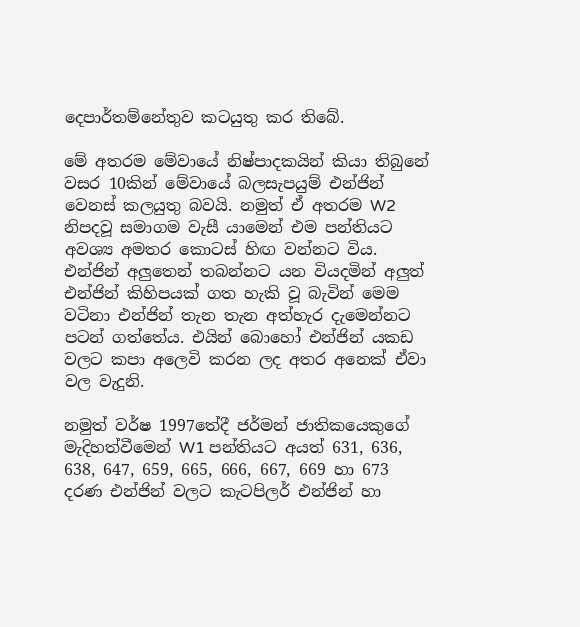දෙපාර්තම්නේතුව කටයුතු කර තිබේ.

මේ අතරම මේවායේ නිෂ්පාදකයින් කියා තිබුනේ වසර 10කින් මේවායේ බලසැපයුම් එන්ජින් වෙනස් කලයුතු බවයි. නමුත් ඒ අතරම W2 නිපදවූ සමාගම වැසී යාමෙන් එම පන්තියට අවශ්‍ය අමතර කොටස් හිඟ වන්නට විය. එන්ජින් අලුතෙන් තබන්නට යන වියදමින් අලුත් එන්ජින් කිහිපයක් ගත හැකි වූ බැවින් මෙම වටිනා එන්ජින් තැන තැන අත්හැර දැමෙන්නට පටන් ගත්තේය. එයින් බොහෝ එන්ජින් යකඩ වලට කපා අලෙවි කරන ලද අතර අනෙක් ඒවා වල වැදුනි.

නමුත් වර්ෂ 1997තේදී ජර්මන් ජාතිකයෙකුගේ මැදිහත්වීමෙන් W1 පන්තියට අයත් 631, 636, 638, 647, 659, 665, 666, 667, 669 හා 673 දරණ එන්ජින් වලට කැටපිලර් එන්ජින් හා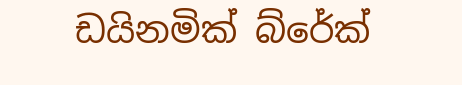ඩයිනමික් බ්රේක්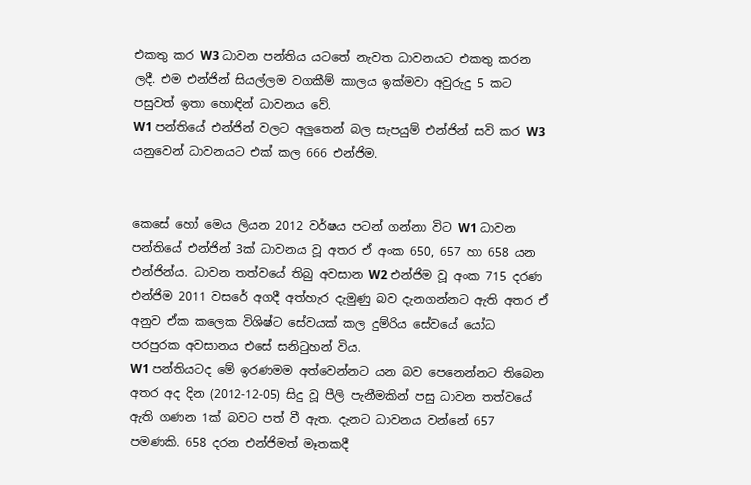එකතු කර W3 ධාවන පන්තිය යටතේ නැවත ධාවනයට එකතු කරන ලදී. එම එන්ජින් සියල්ලම වගකීම් කාලය ඉක්මවා අවුරුදු 5 කට පසුවත් ඉතා හොඳින් ධාවනය වේ.
W1 පන්තියේ එන්ජින් වලට අලුතෙන් බල සැපයුම් එන්ජින් සවි කර W3 යනුවෙන් ධාවනයට එක් කල 666 එන්ජිම.


කෙසේ හෝ මෙය ලියන 2012 වර්ෂය පටන් ගන්නා විට W1 ධාවන පන්තියේ එන්ජින් 3ක් ධාවනය වූ අතර ඒ අංක 650, 657 හා 658 යන එන්ජින්ය. ධාවන තත්වයේ තිබු අවසාන W2 එන්ජිම වූ අංක 715 දරණ එන්ජිම 2011 වසරේ අගදී අත්හැර දැමුණු බව දැනගන්නට ඇති අතර ඒ අනුව ඒක කලෙක විශිෂ්ට සේවයක් කල දුම්රිය සේවයේ යෝධ පරපුරක අවසානය එසේ සනිටුහන් විය.
W1 පන්තියටද මේ ඉරණමම අත්වෙන්නට යන බව පෙනෙන්නට තිබෙන අතර අද දින (2012-12-05) සිදු වූ පීලි පැනීමකින් පසු ධාවන තත්වයේ ඇති ගණන 1ක් බවට පත් වී ඇත. දැනට ධාවනය වන්නේ 657 පමණකි. 658 දරන එන්ජිමත් මෑතකදී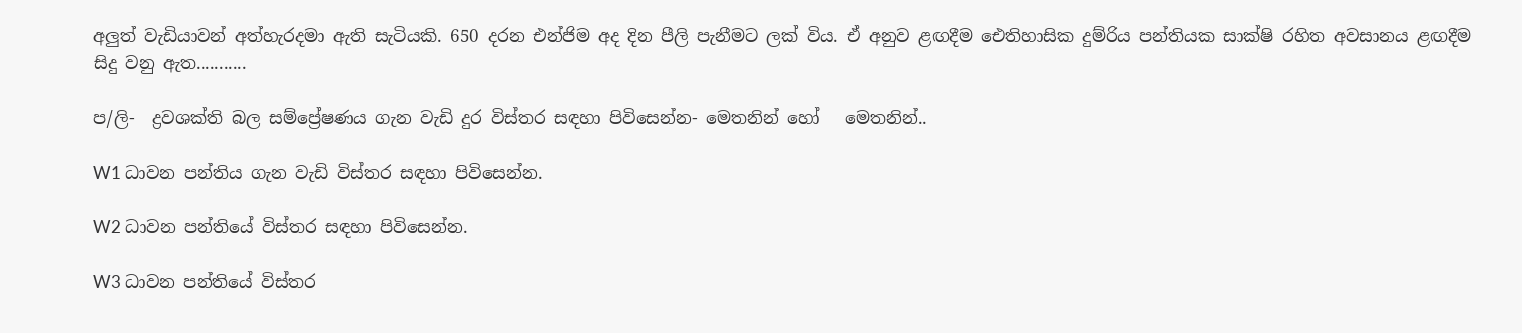අලුත් වැඩියාවන් අත්හැරදමා ඇති සැටියකි. 650 දරන එන්ජිම අද දින පීලි පැනීමට ලක් විය. ඒ අනුව ළඟදීම ඓතිහාසික දුම්රිය පන්තියක සාක්ෂි රහිත අවසානය ළඟදීම සිදු වනු ඇත...........

ප/ලි-  ද්‍රවශක්ති බල සම්ප්‍රේෂණය ගැන වැඩි දුර විස්තර සඳහා පිවිසෙන්න- මෙතනින් හෝ   මෙතනින්..

W1 ධාවන පන්තිය ගැන වැඩි විස්තර සඳහා පිවිසෙන්න.

W2 ධාවන පන්තියේ විස්තර සඳහා පිවිසෙන්න.

W3 ධාවන පන්තියේ විස්තර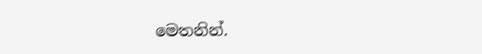මෙතනින්.